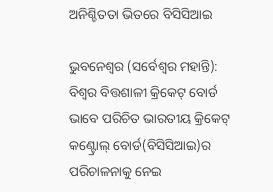ଅନିଶ୍ଚିତତା ଭିତରେ ବିସିସିଆଇ

ଭୁବନେଶ୍ୱର (ସର୍ବେଶ୍ୱର ମହାନ୍ତି): ବିଶ୍ୱର ବିତ୍ତଶାଳୀ କ୍ରିକେଟ୍‌ ବୋର୍ଡ ଭାବେ ପରିଚିତ ଭାରତୀୟ କ୍ରିକେଟ୍‌ କଣ୍ଟ୍ରୋଲ୍‌ ବୋର୍ଡ(ବିସିସିଆଇ)ର ପରିଚାଳନାକୁ ନେଇ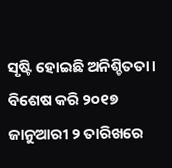ସୃଷ୍ଟି ହୋଇଛି ଅନିଶ୍ଚିତତା। ବିଶେଷ କରି ୨୦୧୭ ଜାନୁଆରୀ ୨ ତାରିଖରେ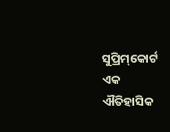ସୁପ୍ରିମ୍‌କୋର୍ଟ ଏକ ଐତିହାସିକ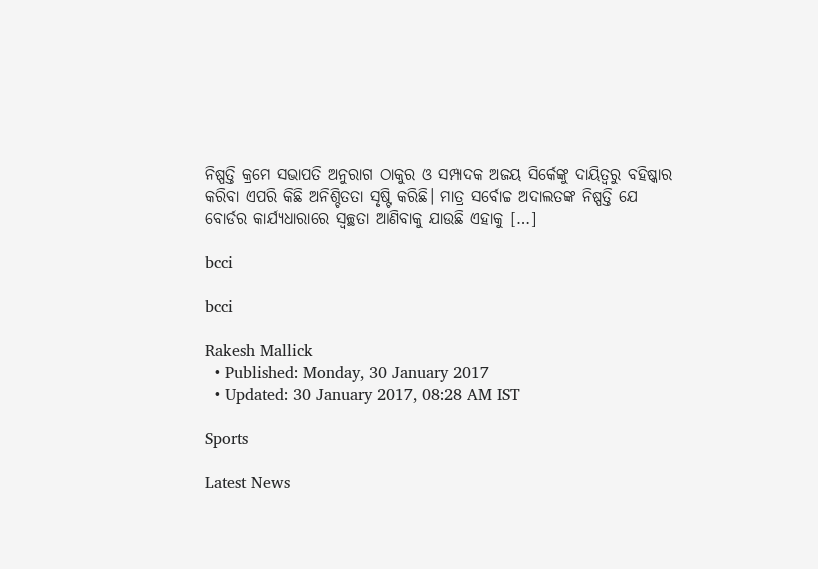ନିଷ୍ପତ୍ତି କ୍ରମେ ସଭାପତି ଅନୁରାଗ ଠାକୁର ଓ ସମ୍ପାଦକ ଅଜୟ ସିର୍କେଙ୍କୁ ଦାୟିତ୍ୱରୁ ବହିଷ୍କାର କରିବା ଏପରି କିଛି ଅନିଶ୍ଚିତତା ସୃଷ୍ଟି କରିଛି। ମାତ୍ର ସର୍ବୋଚ୍ଚ ଅଦାଲତଙ୍କ ନିଷ୍ପତ୍ତି ଯେ ବୋର୍ଡର କାର୍ଯ୍ୟଧାରାରେ ସ୍ୱଚ୍ଛତା ଆଣିବାକୁ ଯାଉଛି ଏହାକୁ […]

bcci

bcci

Rakesh Mallick
  • Published: Monday, 30 January 2017
  • Updated: 30 January 2017, 08:28 AM IST

Sports

Latest News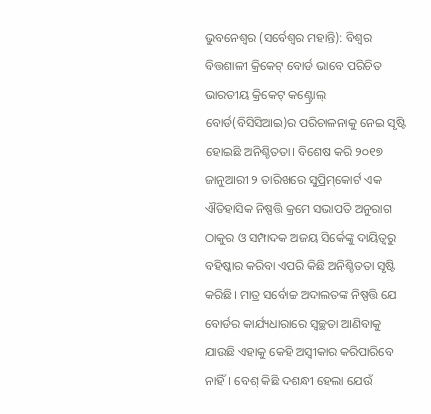ଭୁବନେଶ୍ୱର (ସର୍ବେଶ୍ୱର ମହାନ୍ତି): ବିଶ୍ୱର ବିତ୍ତଶାଳୀ କ୍ରିକେଟ୍‌ ବୋର୍ଡ ଭାବେ ପରିଚିତ ଭାରତୀୟ କ୍ରିକେଟ୍‌ କଣ୍ଟ୍ରୋଲ୍‌ ବୋର୍ଡ(ବିସିସିଆଇ)ର ପରିଚାଳନାକୁ ନେଇ ସୃଷ୍ଟି ହୋଇଛି ଅନିଶ୍ଚିତତା। ବିଶେଷ କରି ୨୦୧୭ ଜାନୁଆରୀ ୨ ତାରିଖରେ ସୁପ୍ରିମ୍‌କୋର୍ଟ ଏକ ଐତିହାସିକ ନିଷ୍ପତ୍ତି କ୍ରମେ ସଭାପତି ଅନୁରାଗ ଠାକୁର ଓ ସମ୍ପାଦକ ଅଜୟ ସିର୍କେଙ୍କୁ ଦାୟିତ୍ୱରୁ ବହିଷ୍କାର କରିବା ଏପରି କିଛି ଅନିଶ୍ଚିତତା ସୃଷ୍ଟି କରିଛି। ମାତ୍ର ସର୍ବୋଚ୍ଚ ଅଦାଲତଙ୍କ ନିଷ୍ପତ୍ତି ଯେ ବୋର୍ଡର କାର୍ଯ୍ୟଧାରାରେ ସ୍ୱଚ୍ଛତା ଆଣିବାକୁ ଯାଉଛି ଏହାକୁ କେହି ଅସ୍ୱୀକାର କରିପାରିବେ ନାହିଁ। ବେଶ୍‌ କିଛି ଦଶନ୍ଧୀ ହେଲା ଯେଉଁ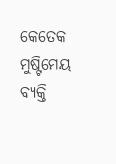କେତେକ ମୁଷ୍ଟିମେୟ ବ୍ୟକ୍ତି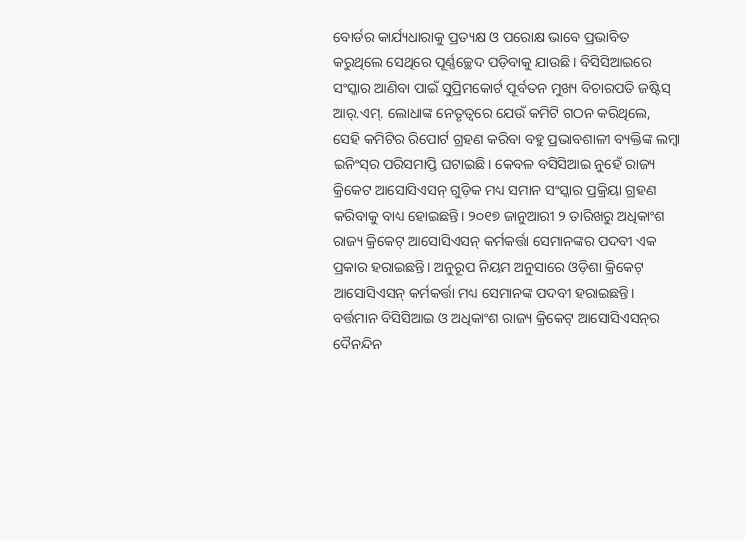ବୋର୍ଡର କାର୍ଯ୍ୟଧାରାକୁ ପ୍ରତ୍ୟକ୍ଷ ଓ ପରୋକ୍ଷ ଭାବେ ପ୍ରଭାବିତ କରୁଥିଲେ ସେଥିରେ ପୂର୍ଣ୍ଣଚ୍ଛେଦ ପଡ଼ିବାକୁ ଯାଉଛି। ବିସିସିଆଇରେ ସଂସ୍କାର ଆଣିବା ପାଇଁ ସୁପ୍ରିମକୋର୍ଟ ପୂର୍ବତନ ମୁଖ୍ୟ ବିଚାରପତି ଜଷ୍ଟିସ୍‌ ଆର୍‌.ଏମ୍‌. ଲୋଧାଙ୍କ ନେତୃତ୍ୱରେ ଯେଉଁ କମିଟି ଗଠନ କରିଥିଲେ, ସେହି କମିଟିର ରିପୋର୍ଟ ଗ୍ରହଣ କରିବା ବହୁ ପ୍ରଭାବଶାଳୀ ବ୍ୟକ୍ତିଙ୍କ ଲମ୍ୱା ଇନିଂସ୍‌ର ପରିସମାପ୍ତି ଘଟାଇଛି। କେବଳ ବସିସିଆଇ ନୁହେଁ ରାଜ୍ୟ କ୍ରିକେଟ ଆସୋସିଏସନ୍‌ ଗୁଡ଼ିକ ମଧ୍ୟ ସମାନ ସଂସ୍କାର ପ୍ରକ୍ରିୟା ଗ୍ରହଣ କରିବାକୁ ବାଧ୍ୟ ହୋଇଛନ୍ତି। ୨୦୧୭ ଜାନୁଆରୀ ୨ ତାରିଖରୁ ଅଧିକାଂଶ ରାଜ୍ୟ କ୍ରିକେଟ୍‌ ଆସୋସିଏସନ୍‌ କର୍ମକର୍ତ୍ତା ସେମାନଙ୍କର ପଦବୀ ଏକ ପ୍ରକାର ହରାଇଛନ୍ତି। ଅନୁରୂପ ନିୟମ ଅନୁସାରେ ଓଡ଼ିଶା କ୍ରିକେଟ୍‌ ଆସୋସିଏସନ୍‌ କର୍ମକର୍ତ୍ତା ମଧ୍ୟ ସେମାନଙ୍କ ପଦବୀ ହରାଇଛନ୍ତି। ବର୍ତ୍ତମାନ ବିସିସିଆଇ ଓ ଅଧିକାଂଶ ରାଜ୍ୟ କ୍ରିକେଟ୍‌ ଆସୋସିଏସନ୍‌ର ଦୈନନ୍ଦିନ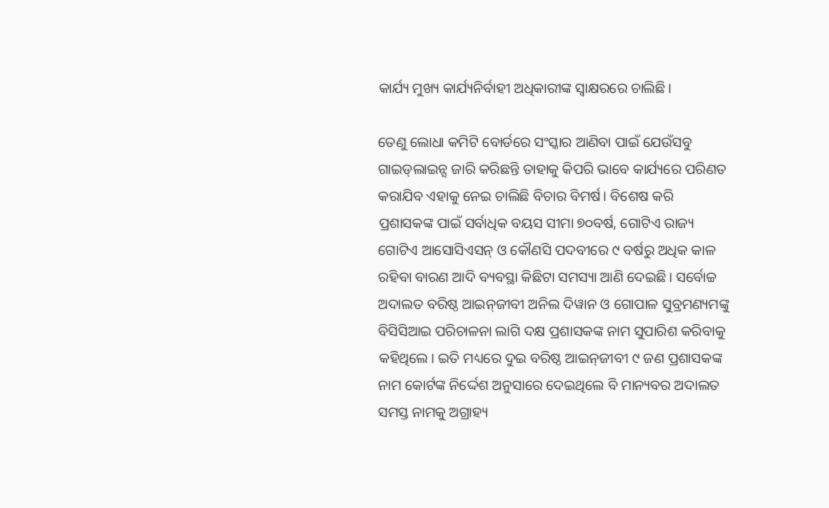କାର୍ଯ୍ୟ ମୁଖ୍ୟ କାର୍ଯ୍ୟନିର୍ବାହୀ ଅଧିକାରୀଙ୍କ ସ୍ୱାକ୍ଷରରେ ଚାଲିଛି।

ତେଣୁ ଲୋଧା କମିଟି ବୋର୍ଡରେ ସଂସ୍କାର ଆଣିବା ପାଇଁ ଯେଉଁସବୁ ଗାଇଡ୍‌ଲାଇନ୍ସ ଜାରି କରିଛନ୍ତି ତାହାକୁ କିପରି ଭାବେ କାର୍ଯ୍ୟରେ ପରିଣତ କରାଯିବ ଏହାକୁ ନେଇ ଚାଲିଛି ବିଚାର ବିମର୍ଷ। ବିଶେଷ କରି ପ୍ରଶାସକଙ୍କ ପାଇଁ ସର୍ବାଧିକ ବୟସ ସୀମା ୭୦ବର୍ଷ, ଗୋଟିଏ ରାଜ୍ୟ ଗୋଟିଏ ଆସୋସିଏସନ୍‌ ଓ କୌଣସି ପଦବୀରେ ୯ ବର୍ଷରୁ ଅଧିକ କାଳ ରହିବା ବାରଣ ଆଦି ବ୍ୟବସ୍ଥା କିଛିଟା ସମସ୍ୟା ଆଣି ଦେଇଛି। ସର୍ବୋଚ୍ଚ ଅଦାଲତ ବରିଷ୍ଠ ଆଇନ୍‌ଜୀବୀ ଅନିଲ ଦିୱାନ ଓ ଗୋପାଳ ସୁବ୍ରମଣ୍ୟମଙ୍କୁ ବିସିସିଆଇ ପରିଚାଳନା ଲାଗି ଦକ୍ଷ ପ୍ରଶାସକଙ୍କ ନାମ ସୁପାରିଶ କରିବାକୁ କହିଥିଲେ। ଇତି ମଧ୍ୟରେ ଦୁଇ ବରିଷ୍ଠ ଆଇନ୍‌ଜୀବୀ ୯ ଜଣ ପ୍ରଶାସକଙ୍କ ନାମ କୋର୍ଟଙ୍କ ନିର୍ଦ୍ଦେଶ ଅନୁସାରେ ଦେଇଥିଲେ ବି ମାନ୍ୟବର ଅଦାଲତ ସମସ୍ତ ନାମକୁ ଅଗ୍ରାହ୍ୟ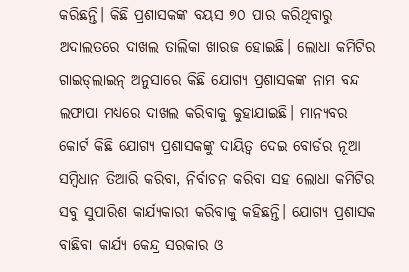କରିଛନ୍ତି। କିଛି ପ୍ରଶାସକଙ୍କ ବୟସ ୭୦ ପାର କରିଥିବାରୁ ଅଦାଲତରେ ଦାଖଲ ତାଲିକା ଖାରଜ ହୋଇଛି। ଲୋଧା କମିଟିର ଗାଇଡ୍‌ଲାଇନ୍‌ ଅନୁସାରେ କିଛି ଯୋଗ୍ୟ ପ୍ରଶାସକଙ୍କ ନାମ ବନ୍ଦ ଲଫାପା ମଧ୍ୟରେ ଦାଖଲ କରିବାକୁ କୁହାଯାଇଛି। ମାନ୍ୟବର କୋର୍ଟ କିଛି ଯୋଗ୍ୟ ପ୍ରଶାସକଙ୍କୁ ଦାୟିତ୍ୱ ଦେଇ ବୋର୍ଡର ନୂଆ ସମ୍ୱିଧାନ ତିଆରି କରିବା, ନିର୍ବାଚନ କରିବା ସହ ଲୋଧା କମିଟିର ସବୁ ସୁପାରିଶ କାର୍ଯ୍ୟକାରୀ କରିବାକୁ କହିଛନ୍ତି। ଯୋଗ୍ୟ ପ୍ରଶାସକ ବାଛିବା କାର୍ଯ୍ୟ କେନ୍ଦ୍ର ସରକାର ଓ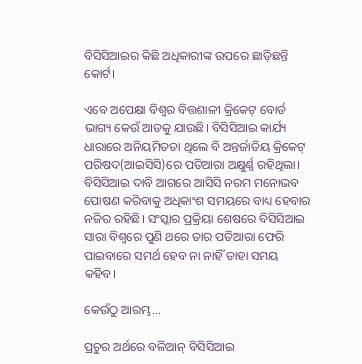ବିସିସିଆଇର କିଛି ଅଧିକାରୀଙ୍କ ଉପରେ ଛାଡ଼ିଛନ୍ତି କୋର୍ଟ।

ଏବେ ଅପେକ୍ଷା ବିଶ୍ୱର ବିତ୍ତଶାଳୀ କ୍ରିକେଟ୍‌ ବୋର୍ଡ ଭାଗ୍ୟ କେଉଁ ଆଡକୁ ଯାଉଛି। ବିସିସିଆଇ କାର୍ଯ୍ୟ ଧାରାରେ ଅନିୟମିତତା ଥିଲେ ବି ଅନ୍ତର୍ଜାତିୟ କ୍ରିକେଟ୍‌ ପରିଷଦ(ଆଇସିସି)ରେ ପତିଆରା ଅକ୍ଷୁର୍ଣ୍ଣ ରହିଥିଲା। ବିସିସିଆଇ ଦାବି ଆଗରେ ଆସିସି ନରମ ମନୋଭବ ପୋଷଣ କରିବାକୁ ଅଧିକାଂଶ ସମୟରେ ବାଧ୍ୟ ହେବାର ନଜିର ରହିଛି। ସଂସ୍କାର ପ୍ରକ୍ରିୟା ଶେଷରେ ବିସିସିଆଇ ସାରା ବିଶ୍ୱରେ ପୁଣି ଥରେ ତାର ପତିଆରା ଫେରି ପାଇବାରେ ସମର୍ଥ ହେବ ନା ନାହିଁ ତାହା ସମୟ କହିବ।

କେଉଁଠୁ ଆରମ୍ଭ...

ପ୍ରଚୁର ଅର୍ଥରେ ବଳିଆନ୍‌ ବିସିସିଆଇ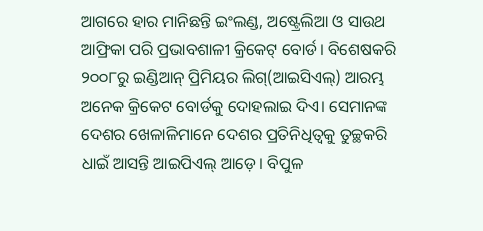ଆଗରେ ହାର ମାନିଛନ୍ତି ଇଂଲଣ୍ଡ, ଅଷ୍ଟ୍ରେଲିଆ ଓ ସାଉଥ ଆଫ୍ରିକା ପରି ପ୍ରଭାବଶାଳୀ କ୍ରିକେଟ୍‌ ବୋର୍ଡ। ବିଶେଷକରି ୨୦୦୮ରୁ ଇଣ୍ଡିଆନ୍‌ ପ୍ରିମିୟର ଲିଗ୍‌(ଆଇସିଏଲ୍‌) ଆରମ୍ଭ ଅନେକ କ୍ରିକେଟ ବୋର୍ଡକୁ ଦୋହଲାଇ ଦିଏ। ସେମାନଙ୍କ ଦେଶର ଖେଳାଳିମାନେ ଦେଶର ପ୍ରତିନିଧିତ୍ୱକୁ ତୁଚ୍ଛକରି ଧାଇଁ ଆସନ୍ତି ଆଇପିଏଲ୍‌ ଆଡ଼େ। ବିପୁଳ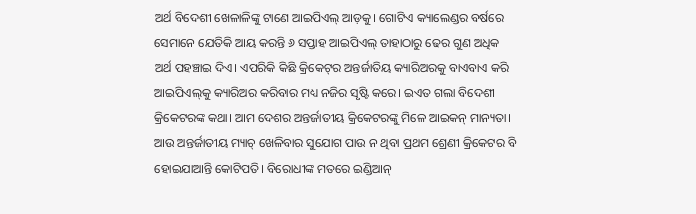ଅର୍ଥ ବିଦେଶୀ ଖେଳାଳିଙ୍କୁ ଟାଣେ ଆଇପିଏଲ୍‌ ଆଡ଼କୁ। ଗୋଟିଏ କ୍ୟାଲେଣ୍ଡର ବର୍ଷରେ ସେମାନେ ଯେତିକି ଆୟ କରନ୍ତି ୬ ସପ୍ତାହ ଆଇପିଏଲ୍‌ ତାହାଠାରୁ ଢେର ଗୁଣ ଅଧିକ ଅର୍ଥ ପହଞ୍ଚାଇ ଦିଏ। ଏପରିକି କିଛି କ୍ରିକେଟ୍‌ର ଅନ୍ତର୍ଜାତିୟ କ୍ୟାରିଅରକୁ ବାଏବାଏ କରି ଆଇପିଏଲ୍‌କୁ କ୍ୟାରିଅର କରିବାର ମଧ୍ୟ ନଜିର ସୃଷ୍ଟି କରେ। ଇଏତ ଗଲା ବିଦେଶୀ କ୍ରିକେଟରଙ୍କ କଥା। ଆମ ଦେଶର ଅନ୍ତର୍ଜାତୀୟ କ୍ରିକେଟରଙ୍କୁ ମିଳେ ଆଇକନ୍‌ ମାନ୍ୟତା। ଆଉ ଅନ୍ତର୍ଜାତୀୟ ମ୍ୟାଚ୍‌ ଖେଳିବାର ସୁଯୋଗ ପାଉ ନ ଥିବା ପ୍ରଥମ ଶ୍ରେଣୀ କ୍ରିକେଟର ବି ହୋଇଯାଆନ୍ତି କୋଟିପତି। ବିରୋଧୀଙ୍କ ମତରେ ଇଣ୍ଡିଆନ୍‌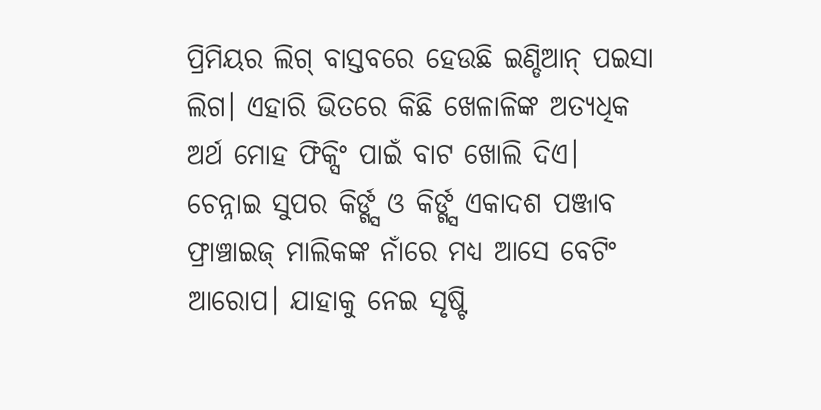ପ୍ରିମିୟର ଲିଗ୍‌ ବାସ୍ତବରେ ହେଉଛି ଇଣ୍ଡିଆନ୍‌ ପଇସା ଲିଗ। ଏହାରି ଭିତରେ କିଛି ଖେଳାଳିଙ୍କ ଅତ୍ୟଧିକ ଅର୍ଥ ମୋହ ଫିକ୍ସିଂ ପାଇଁ ବାଟ ଖୋଲି ଦିଏ। ଚେନ୍ନାଇ ସୁପର କିର୍ଙ୍ଗ୍ସ ଓ କିର୍ଙ୍ଗ୍ସ ଏକାଦଶ ପଞ୍ଜାବ ଫ୍ରାଞ୍ଚାଇଜ୍‌ ମାଲିକଙ୍କ ନାଁରେ ମଧ୍ୟ ଆସେ ବେଟିଂ ଆରୋପ। ଯାହାକୁ ନେଇ ସୃଷ୍ଟି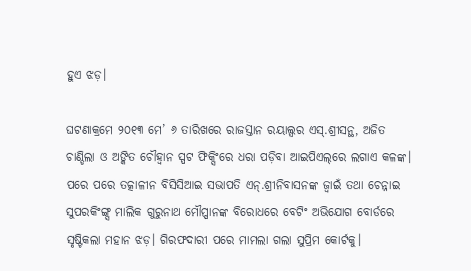ହୁଏ ଝଡ଼।

ଘଟଣାକ୍ରମେ ୨୦୧୩ ମେ’ ୬ ତାରିଖରେ ରାଜସ୍ତାନ ରୟାଲ୍ସର ଏସ୍‌.ଶ୍ରୀସନ୍ଥ, ଅଜିତ ଚାଣ୍ଡିଲା ଓ ଅଙ୍କିତ ଚୌହ୍ୱାନ ସ୍ପଟ ଫିକ୍ସିଂରେ ଧରା ପଡ଼ିବା ଆଇପିଏଲ୍‌ରେ ଲଗାଏ କଳଙ୍କ। ପରେ ପରେ ତତ୍କାଳୀନ ବିସିସିଆଇ ସଭାପତି ଏନ୍‌.ଶ୍ରୀନିବାସନଙ୍କ ଜ୍ୱାଇଁ ତଥା ଚେନ୍ନାଇ ସୁପରକିଂଙ୍ଗ୍ସ ମାଲିକ ଗୁରୁନାଥ ମୌପ୍ପାନଙ୍କ ବିରୋଧରେ ବେଟିଂ ଅଭିଯୋଗ ବୋର୍ଡରେ ସୃଷ୍ଟିକଲା ମହାନ ଝଡ଼। ଗିରଫଦାରୀ ପରେ ମାମଲା ଗଲା ସୁପ୍ରିମ କୋର୍ଟକୁ।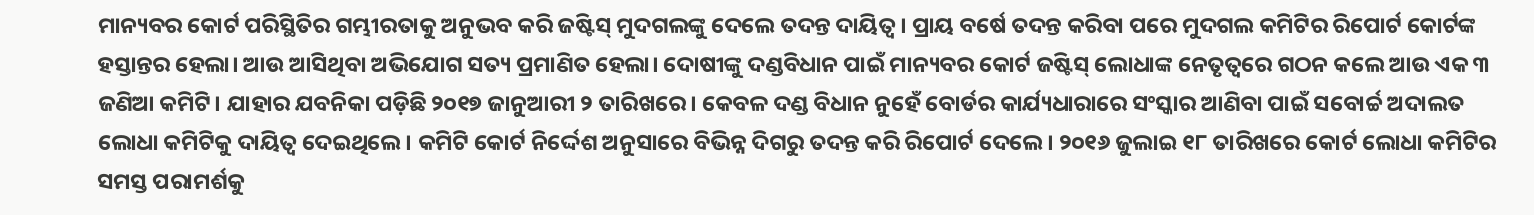ମାନ୍ୟବର କୋର୍ଟ ପରିସ୍ଥିତିର ଗମ୍ଭୀରତାକୁ ଅନୁଭବ କରି ଜଷ୍ଟିସ୍‌ ମୁଦଗଲଙ୍କୁ ଦେଲେ ତଦନ୍ତ ଦାୟିତ୍ୱ। ପ୍ରାୟ ବର୍ଷେ ତଦନ୍ତ କରିବା ପରେ ମୁଦଗଲ କମିଟିର ରିପୋର୍ଟ କୋର୍ଟଙ୍କ ହସ୍ତାନ୍ତର ହେଲା। ଆଉ ଆସିଥିବା ଅଭିଯୋଗ ସତ୍ୟ ପ୍ରମାଣିତ ହେଲା। ଦୋଷୀଙ୍କୁ ଦଣ୍ଡବିଧାନ ପାଇଁ ମାନ୍ୟବର କୋର୍ଟ ଜଷ୍ଟିସ୍‌ ଲୋଧାଙ୍କ ନେତୃତ୍ୱରେ ଗଠନ କଲେ ଆଉ ଏକ ୩ ଜଣିଆ କମିଟି। ଯାହାର ଯବନିକା ପଡ଼ିଛି ୨୦୧୭ ଜାନୁଆରୀ ୨ ତାରିଖରେ। କେବଳ ଦଣ୍ଡ ବିଧାନ ନୁହେଁ ବୋର୍ଡର କାର୍ଯ୍ୟଧାରାରେ ସଂସ୍କାର ଆଣିବା ପାଇଁ ସବୋର୍ଚ୍ଚ ଅଦାଲତ ଲୋଧା କମିଟିକୁ ଦାୟିତ୍ୱ ଦେଇଥିଲେ। କମିଟି କୋର୍ଟ ନିର୍ଦ୍ଦେଶ ଅନୁସାରେ ବିଭିନ୍ନ ଦିଗରୁ ତଦନ୍ତ କରି ରିପୋର୍ଟ ଦେଲେ। ୨୦୧୬ ଜୁଲାଇ ୧୮ ତାରିଖରେ କୋର୍ଟ ଲୋଧା କମିଟିର ସମସ୍ତ ପରାମର୍ଶକୁ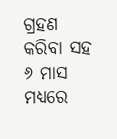ଗ୍ରହଣ କରିବା ସହ ୬ ମାସ ମଧ୍ୟରେ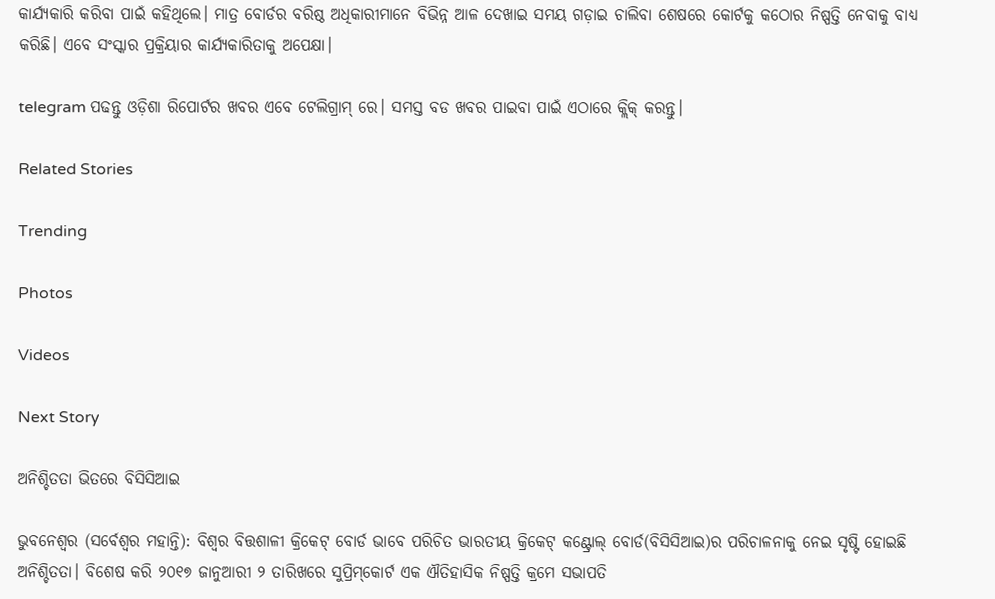କାର୍ଯ୍ୟକାରି କରିବା ପାଇଁ କହିଥିଲେ। ମାତ୍ର ବୋର୍ଡର ବରିଷ୍ଠ ଅଧିକାରୀମାନେ ବିଭିନ୍ନ ଆଳ ଦେଖାଇ ସମୟ ଗଡ଼ାଇ ଚାଲିବା ଶେଷରେ କୋର୍ଟକୁ କଠୋର ନିଷ୍ପତ୍ତି ନେବାକୁ ବାଧ୍ୟ କରିଛି। ଏବେ ସଂସ୍କାର ପ୍ରକ୍ରିୟାର କାର୍ଯ୍ୟକାରିତାକୁ ଅପେକ୍ଷା।

telegram ପଢନ୍ତୁ ଓଡ଼ିଶା ରିପୋର୍ଟର ଖବର ଏବେ ଟେଲିଗ୍ରାମ୍ ରେ। ସମସ୍ତ ବଡ ଖବର ପାଇବା ପାଇଁ ଏଠାରେ କ୍ଲିକ୍ କରନ୍ତୁ।

Related Stories

Trending

Photos

Videos

Next Story

ଅନିଶ୍ଚିତତା ଭିତରେ ବିସିସିଆଇ

ଭୁବନେଶ୍ୱର (ସର୍ବେଶ୍ୱର ମହାନ୍ତି): ବିଶ୍ୱର ବିତ୍ତଶାଳୀ କ୍ରିକେଟ୍‌ ବୋର୍ଡ ଭାବେ ପରିଚିତ ଭାରତୀୟ କ୍ରିକେଟ୍‌ କଣ୍ଟ୍ରୋଲ୍‌ ବୋର୍ଡ(ବିସିସିଆଇ)ର ପରିଚାଳନାକୁ ନେଇ ସୃଷ୍ଟି ହୋଇଛି ଅନିଶ୍ଚିତତା। ବିଶେଷ କରି ୨୦୧୭ ଜାନୁଆରୀ ୨ ତାରିଖରେ ସୁପ୍ରିମ୍‌କୋର୍ଟ ଏକ ଐତିହାସିକ ନିଷ୍ପତ୍ତି କ୍ରମେ ସଭାପତି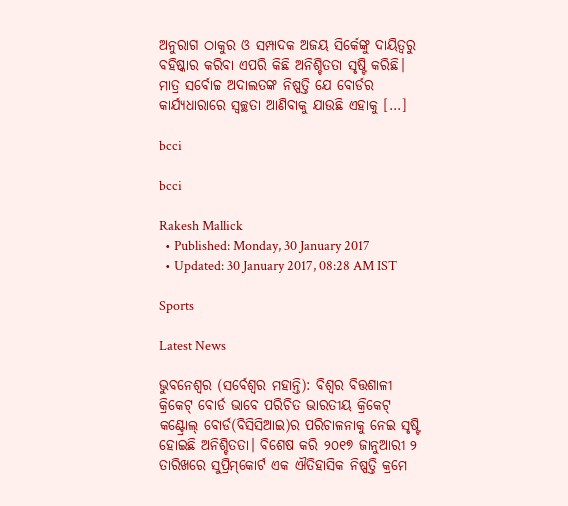ଅନୁରାଗ ଠାକୁର ଓ ସମ୍ପାଦକ ଅଜୟ ସିର୍କେଙ୍କୁ ଦାୟିତ୍ୱରୁ ବହିଷ୍କାର କରିବା ଏପରି କିଛି ଅନିଶ୍ଚିତତା ସୃଷ୍ଟି କରିଛି। ମାତ୍ର ସର୍ବୋଚ୍ଚ ଅଦାଲତଙ୍କ ନିଷ୍ପତ୍ତି ଯେ ବୋର୍ଡର କାର୍ଯ୍ୟଧାରାରେ ସ୍ୱଚ୍ଛତା ଆଣିବାକୁ ଯାଉଛି ଏହାକୁ […]

bcci

bcci

Rakesh Mallick
  • Published: Monday, 30 January 2017
  • Updated: 30 January 2017, 08:28 AM IST

Sports

Latest News

ଭୁବନେଶ୍ୱର (ସର୍ବେଶ୍ୱର ମହାନ୍ତି): ବିଶ୍ୱର ବିତ୍ତଶାଳୀ କ୍ରିକେଟ୍‌ ବୋର୍ଡ ଭାବେ ପରିଚିତ ଭାରତୀୟ କ୍ରିକେଟ୍‌ କଣ୍ଟ୍ରୋଲ୍‌ ବୋର୍ଡ(ବିସିସିଆଇ)ର ପରିଚାଳନାକୁ ନେଇ ସୃଷ୍ଟି ହୋଇଛି ଅନିଶ୍ଚିତତା। ବିଶେଷ କରି ୨୦୧୭ ଜାନୁଆରୀ ୨ ତାରିଖରେ ସୁପ୍ରିମ୍‌କୋର୍ଟ ଏକ ଐତିହାସିକ ନିଷ୍ପତ୍ତି କ୍ରମେ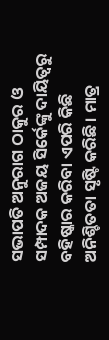ସଭାପତି ଅନୁରାଗ ଠାକୁର ଓ ସମ୍ପାଦକ ଅଜୟ ସିର୍କେଙ୍କୁ ଦାୟିତ୍ୱରୁ ବହିଷ୍କାର କରିବା ଏପରି କିଛି ଅନିଶ୍ଚିତତା ସୃଷ୍ଟି କରିଛି। ମାତ୍ର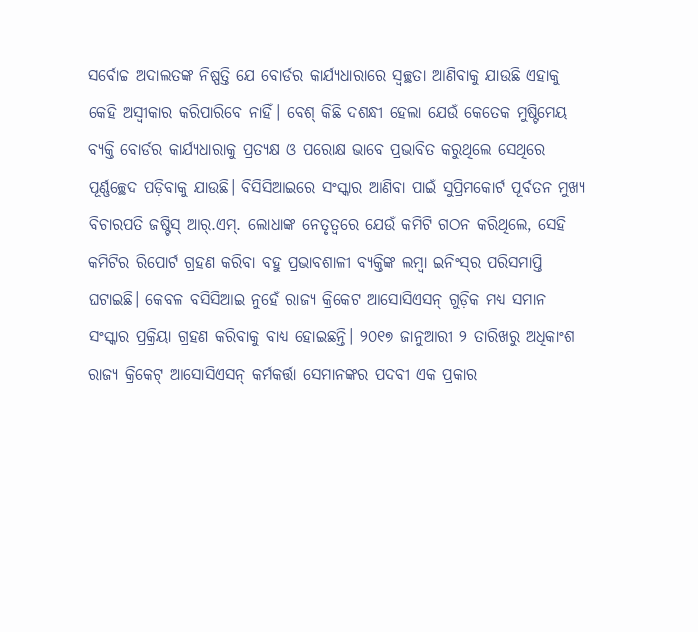ସର୍ବୋଚ୍ଚ ଅଦାଲତଙ୍କ ନିଷ୍ପତ୍ତି ଯେ ବୋର୍ଡର କାର୍ଯ୍ୟଧାରାରେ ସ୍ୱଚ୍ଛତା ଆଣିବାକୁ ଯାଉଛି ଏହାକୁ କେହି ଅସ୍ୱୀକାର କରିପାରିବେ ନାହିଁ। ବେଶ୍‌ କିଛି ଦଶନ୍ଧୀ ହେଲା ଯେଉଁ କେତେକ ମୁଷ୍ଟିମେୟ ବ୍ୟକ୍ତି ବୋର୍ଡର କାର୍ଯ୍ୟଧାରାକୁ ପ୍ରତ୍ୟକ୍ଷ ଓ ପରୋକ୍ଷ ଭାବେ ପ୍ରଭାବିତ କରୁଥିଲେ ସେଥିରେ ପୂର୍ଣ୍ଣଚ୍ଛେଦ ପଡ଼ିବାକୁ ଯାଉଛି। ବିସିସିଆଇରେ ସଂସ୍କାର ଆଣିବା ପାଇଁ ସୁପ୍ରିମକୋର୍ଟ ପୂର୍ବତନ ମୁଖ୍ୟ ବିଚାରପତି ଜଷ୍ଟିସ୍‌ ଆର୍‌.ଏମ୍‌. ଲୋଧାଙ୍କ ନେତୃତ୍ୱରେ ଯେଉଁ କମିଟି ଗଠନ କରିଥିଲେ, ସେହି କମିଟିର ରିପୋର୍ଟ ଗ୍ରହଣ କରିବା ବହୁ ପ୍ରଭାବଶାଳୀ ବ୍ୟକ୍ତିଙ୍କ ଲମ୍ୱା ଇନିଂସ୍‌ର ପରିସମାପ୍ତି ଘଟାଇଛି। କେବଳ ବସିସିଆଇ ନୁହେଁ ରାଜ୍ୟ କ୍ରିକେଟ ଆସୋସିଏସନ୍‌ ଗୁଡ଼ିକ ମଧ୍ୟ ସମାନ ସଂସ୍କାର ପ୍ରକ୍ରିୟା ଗ୍ରହଣ କରିବାକୁ ବାଧ୍ୟ ହୋଇଛନ୍ତି। ୨୦୧୭ ଜାନୁଆରୀ ୨ ତାରିଖରୁ ଅଧିକାଂଶ ରାଜ୍ୟ କ୍ରିକେଟ୍‌ ଆସୋସିଏସନ୍‌ କର୍ମକର୍ତ୍ତା ସେମାନଙ୍କର ପଦବୀ ଏକ ପ୍ରକାର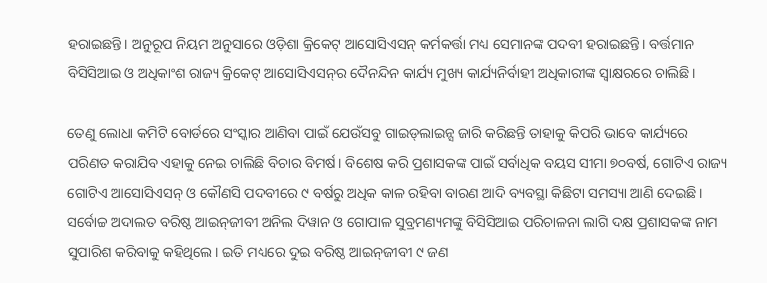ହରାଇଛନ୍ତି। ଅନୁରୂପ ନିୟମ ଅନୁସାରେ ଓଡ଼ିଶା କ୍ରିକେଟ୍‌ ଆସୋସିଏସନ୍‌ କର୍ମକର୍ତ୍ତା ମଧ୍ୟ ସେମାନଙ୍କ ପଦବୀ ହରାଇଛନ୍ତି। ବର୍ତ୍ତମାନ ବିସିସିଆଇ ଓ ଅଧିକାଂଶ ରାଜ୍ୟ କ୍ରିକେଟ୍‌ ଆସୋସିଏସନ୍‌ର ଦୈନନ୍ଦିନ କାର୍ଯ୍ୟ ମୁଖ୍ୟ କାର୍ଯ୍ୟନିର୍ବାହୀ ଅଧିକାରୀଙ୍କ ସ୍ୱାକ୍ଷରରେ ଚାଲିଛି।

ତେଣୁ ଲୋଧା କମିଟି ବୋର୍ଡରେ ସଂସ୍କାର ଆଣିବା ପାଇଁ ଯେଉଁସବୁ ଗାଇଡ୍‌ଲାଇନ୍ସ ଜାରି କରିଛନ୍ତି ତାହାକୁ କିପରି ଭାବେ କାର୍ଯ୍ୟରେ ପରିଣତ କରାଯିବ ଏହାକୁ ନେଇ ଚାଲିଛି ବିଚାର ବିମର୍ଷ। ବିଶେଷ କରି ପ୍ରଶାସକଙ୍କ ପାଇଁ ସର୍ବାଧିକ ବୟସ ସୀମା ୭୦ବର୍ଷ, ଗୋଟିଏ ରାଜ୍ୟ ଗୋଟିଏ ଆସୋସିଏସନ୍‌ ଓ କୌଣସି ପଦବୀରେ ୯ ବର୍ଷରୁ ଅଧିକ କାଳ ରହିବା ବାରଣ ଆଦି ବ୍ୟବସ୍ଥା କିଛିଟା ସମସ୍ୟା ଆଣି ଦେଇଛି। ସର୍ବୋଚ୍ଚ ଅଦାଲତ ବରିଷ୍ଠ ଆଇନ୍‌ଜୀବୀ ଅନିଲ ଦିୱାନ ଓ ଗୋପାଳ ସୁବ୍ରମଣ୍ୟମଙ୍କୁ ବିସିସିଆଇ ପରିଚାଳନା ଲାଗି ଦକ୍ଷ ପ୍ରଶାସକଙ୍କ ନାମ ସୁପାରିଶ କରିବାକୁ କହିଥିଲେ। ଇତି ମଧ୍ୟରେ ଦୁଇ ବରିଷ୍ଠ ଆଇନ୍‌ଜୀବୀ ୯ ଜଣ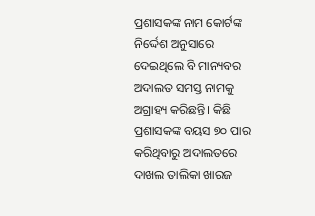ପ୍ରଶାସକଙ୍କ ନାମ କୋର୍ଟଙ୍କ ନିର୍ଦ୍ଦେଶ ଅନୁସାରେ ଦେଇଥିଲେ ବି ମାନ୍ୟବର ଅଦାଲତ ସମସ୍ତ ନାମକୁ ଅଗ୍ରାହ୍ୟ କରିଛନ୍ତି। କିଛି ପ୍ରଶାସକଙ୍କ ବୟସ ୭୦ ପାର କରିଥିବାରୁ ଅଦାଲତରେ ଦାଖଲ ତାଲିକା ଖାରଜ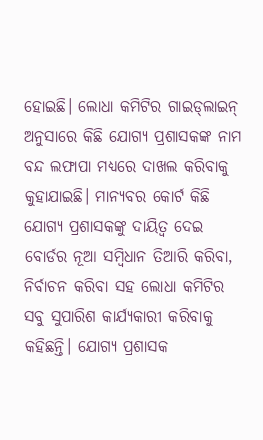ହୋଇଛି। ଲୋଧା କମିଟିର ଗାଇଡ୍‌ଲାଇନ୍‌ ଅନୁସାରେ କିଛି ଯୋଗ୍ୟ ପ୍ରଶାସକଙ୍କ ନାମ ବନ୍ଦ ଲଫାପା ମଧ୍ୟରେ ଦାଖଲ କରିବାକୁ କୁହାଯାଇଛି। ମାନ୍ୟବର କୋର୍ଟ କିଛି ଯୋଗ୍ୟ ପ୍ରଶାସକଙ୍କୁ ଦାୟିତ୍ୱ ଦେଇ ବୋର୍ଡର ନୂଆ ସମ୍ୱିଧାନ ତିଆରି କରିବା, ନିର୍ବାଚନ କରିବା ସହ ଲୋଧା କମିଟିର ସବୁ ସୁପାରିଶ କାର୍ଯ୍ୟକାରୀ କରିବାକୁ କହିଛନ୍ତି। ଯୋଗ୍ୟ ପ୍ରଶାସକ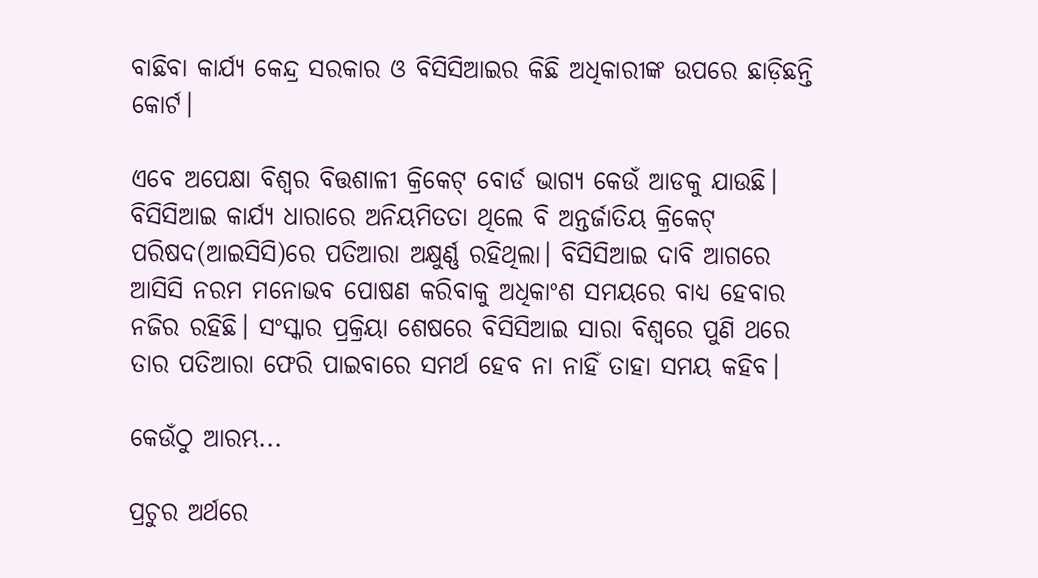ବାଛିବା କାର୍ଯ୍ୟ କେନ୍ଦ୍ର ସରକାର ଓ ବିସିସିଆଇର କିଛି ଅଧିକାରୀଙ୍କ ଉପରେ ଛାଡ଼ିଛନ୍ତି କୋର୍ଟ।

ଏବେ ଅପେକ୍ଷା ବିଶ୍ୱର ବିତ୍ତଶାଳୀ କ୍ରିକେଟ୍‌ ବୋର୍ଡ ଭାଗ୍ୟ କେଉଁ ଆଡକୁ ଯାଉଛି। ବିସିସିଆଇ କାର୍ଯ୍ୟ ଧାରାରେ ଅନିୟମିତତା ଥିଲେ ବି ଅନ୍ତର୍ଜାତିୟ କ୍ରିକେଟ୍‌ ପରିଷଦ(ଆଇସିସି)ରେ ପତିଆରା ଅକ୍ଷୁର୍ଣ୍ଣ ରହିଥିଲା। ବିସିସିଆଇ ଦାବି ଆଗରେ ଆସିସି ନରମ ମନୋଭବ ପୋଷଣ କରିବାକୁ ଅଧିକାଂଶ ସମୟରେ ବାଧ୍ୟ ହେବାର ନଜିର ରହିଛି। ସଂସ୍କାର ପ୍ରକ୍ରିୟା ଶେଷରେ ବିସିସିଆଇ ସାରା ବିଶ୍ୱରେ ପୁଣି ଥରେ ତାର ପତିଆରା ଫେରି ପାଇବାରେ ସମର୍ଥ ହେବ ନା ନାହିଁ ତାହା ସମୟ କହିବ।

କେଉଁଠୁ ଆରମ୍ଭ...

ପ୍ରଚୁର ଅର୍ଥରେ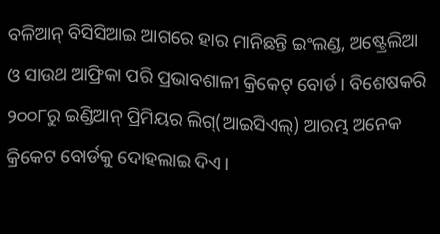ବଳିଆନ୍‌ ବିସିସିଆଇ ଆଗରେ ହାର ମାନିଛନ୍ତି ଇଂଲଣ୍ଡ, ଅଷ୍ଟ୍ରେଲିଆ ଓ ସାଉଥ ଆଫ୍ରିକା ପରି ପ୍ରଭାବଶାଳୀ କ୍ରିକେଟ୍‌ ବୋର୍ଡ। ବିଶେଷକରି ୨୦୦୮ରୁ ଇଣ୍ଡିଆନ୍‌ ପ୍ରିମିୟର ଲିଗ୍‌(ଆଇସିଏଲ୍‌) ଆରମ୍ଭ ଅନେକ କ୍ରିକେଟ ବୋର୍ଡକୁ ଦୋହଲାଇ ଦିଏ।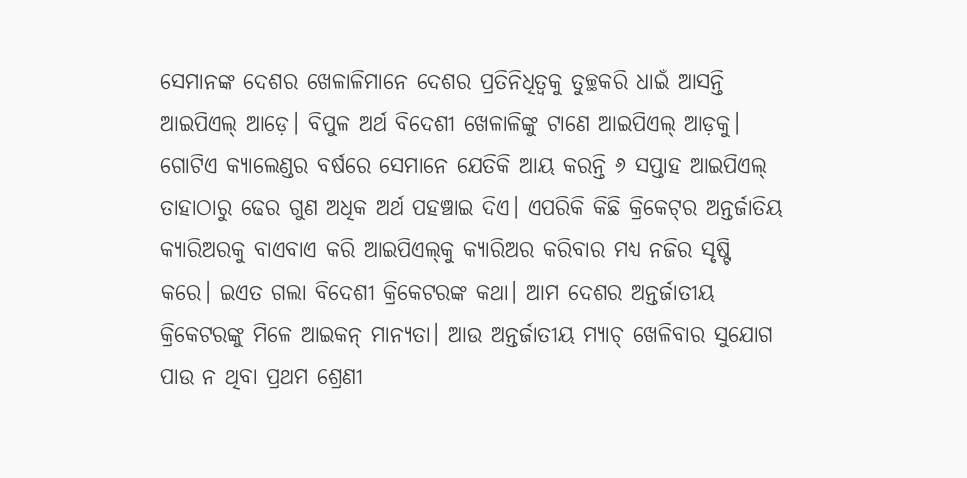ସେମାନଙ୍କ ଦେଶର ଖେଳାଳିମାନେ ଦେଶର ପ୍ରତିନିଧିତ୍ୱକୁ ତୁଚ୍ଛକରି ଧାଇଁ ଆସନ୍ତି ଆଇପିଏଲ୍‌ ଆଡ଼େ। ବିପୁଳ ଅର୍ଥ ବିଦେଶୀ ଖେଳାଳିଙ୍କୁ ଟାଣେ ଆଇପିଏଲ୍‌ ଆଡ଼କୁ। ଗୋଟିଏ କ୍ୟାଲେଣ୍ଡର ବର୍ଷରେ ସେମାନେ ଯେତିକି ଆୟ କରନ୍ତି ୬ ସପ୍ତାହ ଆଇପିଏଲ୍‌ ତାହାଠାରୁ ଢେର ଗୁଣ ଅଧିକ ଅର୍ଥ ପହଞ୍ଚାଇ ଦିଏ। ଏପରିକି କିଛି କ୍ରିକେଟ୍‌ର ଅନ୍ତର୍ଜାତିୟ କ୍ୟାରିଅରକୁ ବାଏବାଏ କରି ଆଇପିଏଲ୍‌କୁ କ୍ୟାରିଅର କରିବାର ମଧ୍ୟ ନଜିର ସୃଷ୍ଟି କରେ। ଇଏତ ଗଲା ବିଦେଶୀ କ୍ରିକେଟରଙ୍କ କଥା। ଆମ ଦେଶର ଅନ୍ତର୍ଜାତୀୟ କ୍ରିକେଟରଙ୍କୁ ମିଳେ ଆଇକନ୍‌ ମାନ୍ୟତା। ଆଉ ଅନ୍ତର୍ଜାତୀୟ ମ୍ୟାଚ୍‌ ଖେଳିବାର ସୁଯୋଗ ପାଉ ନ ଥିବା ପ୍ରଥମ ଶ୍ରେଣୀ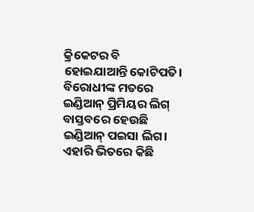କ୍ରିକେଟର ବି ହୋଇଯାଆନ୍ତି କୋଟିପତି। ବିରୋଧୀଙ୍କ ମତରେ ଇଣ୍ଡିଆନ୍‌ ପ୍ରିମିୟର ଲିଗ୍‌ ବାସ୍ତବରେ ହେଉଛି ଇଣ୍ଡିଆନ୍‌ ପଇସା ଲିଗ। ଏହାରି ଭିତରେ କିଛି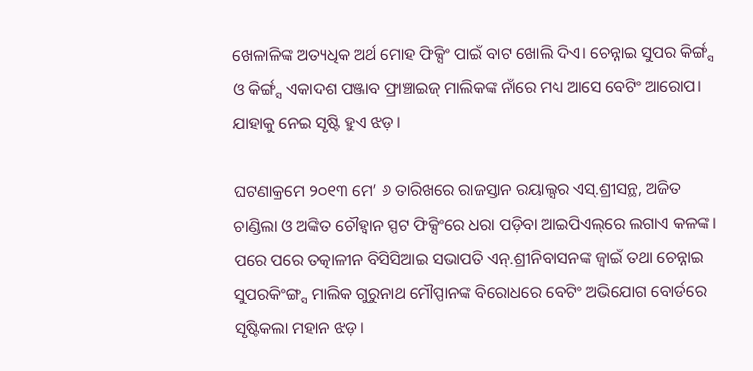ଖେଳାଳିଙ୍କ ଅତ୍ୟଧିକ ଅର୍ଥ ମୋହ ଫିକ୍ସିଂ ପାଇଁ ବାଟ ଖୋଲି ଦିଏ। ଚେନ୍ନାଇ ସୁପର କିର୍ଙ୍ଗ୍ସ ଓ କିର୍ଙ୍ଗ୍ସ ଏକାଦଶ ପଞ୍ଜାବ ଫ୍ରାଞ୍ଚାଇଜ୍‌ ମାଲିକଙ୍କ ନାଁରେ ମଧ୍ୟ ଆସେ ବେଟିଂ ଆରୋପ। ଯାହାକୁ ନେଇ ସୃଷ୍ଟି ହୁଏ ଝଡ଼।

ଘଟଣାକ୍ରମେ ୨୦୧୩ ମେ’ ୬ ତାରିଖରେ ରାଜସ୍ତାନ ରୟାଲ୍ସର ଏସ୍‌.ଶ୍ରୀସନ୍ଥ, ଅଜିତ ଚାଣ୍ଡିଲା ଓ ଅଙ୍କିତ ଚୌହ୍ୱାନ ସ୍ପଟ ଫିକ୍ସିଂରେ ଧରା ପଡ଼ିବା ଆଇପିଏଲ୍‌ରେ ଲଗାଏ କଳଙ୍କ। ପରେ ପରେ ତତ୍କାଳୀନ ବିସିସିଆଇ ସଭାପତି ଏନ୍‌.ଶ୍ରୀନିବାସନଙ୍କ ଜ୍ୱାଇଁ ତଥା ଚେନ୍ନାଇ ସୁପରକିଂଙ୍ଗ୍ସ ମାଲିକ ଗୁରୁନାଥ ମୌପ୍ପାନଙ୍କ ବିରୋଧରେ ବେଟିଂ ଅଭିଯୋଗ ବୋର୍ଡରେ ସୃଷ୍ଟିକଲା ମହାନ ଝଡ଼।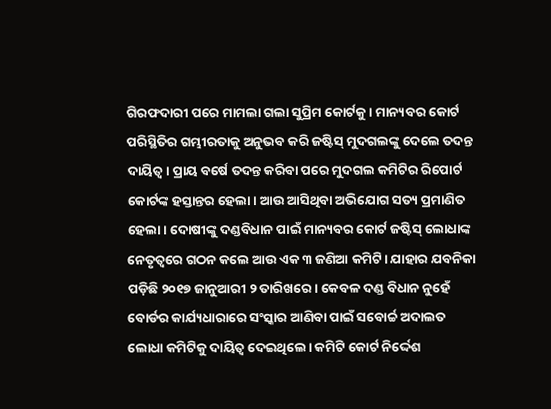ଗିରଫଦାରୀ ପରେ ମାମଲା ଗଲା ସୁପ୍ରିମ କୋର୍ଟକୁ। ମାନ୍ୟବର କୋର୍ଟ ପରିସ୍ଥିତିର ଗମ୍ଭୀରତାକୁ ଅନୁଭବ କରି ଜଷ୍ଟିସ୍‌ ମୁଦଗଲଙ୍କୁ ଦେଲେ ତଦନ୍ତ ଦାୟିତ୍ୱ। ପ୍ରାୟ ବର୍ଷେ ତଦନ୍ତ କରିବା ପରେ ମୁଦଗଲ କମିଟିର ରିପୋର୍ଟ କୋର୍ଟଙ୍କ ହସ୍ତାନ୍ତର ହେଲା। ଆଉ ଆସିଥିବା ଅଭିଯୋଗ ସତ୍ୟ ପ୍ରମାଣିତ ହେଲା। ଦୋଷୀଙ୍କୁ ଦଣ୍ଡବିଧାନ ପାଇଁ ମାନ୍ୟବର କୋର୍ଟ ଜଷ୍ଟିସ୍‌ ଲୋଧାଙ୍କ ନେତୃତ୍ୱରେ ଗଠନ କଲେ ଆଉ ଏକ ୩ ଜଣିଆ କମିଟି। ଯାହାର ଯବନିକା ପଡ଼ିଛି ୨୦୧୭ ଜାନୁଆରୀ ୨ ତାରିଖରେ। କେବଳ ଦଣ୍ଡ ବିଧାନ ନୁହେଁ ବୋର୍ଡର କାର୍ଯ୍ୟଧାରାରେ ସଂସ୍କାର ଆଣିବା ପାଇଁ ସବୋର୍ଚ୍ଚ ଅଦାଲତ ଲୋଧା କମିଟିକୁ ଦାୟିତ୍ୱ ଦେଇଥିଲେ। କମିଟି କୋର୍ଟ ନିର୍ଦ୍ଦେଶ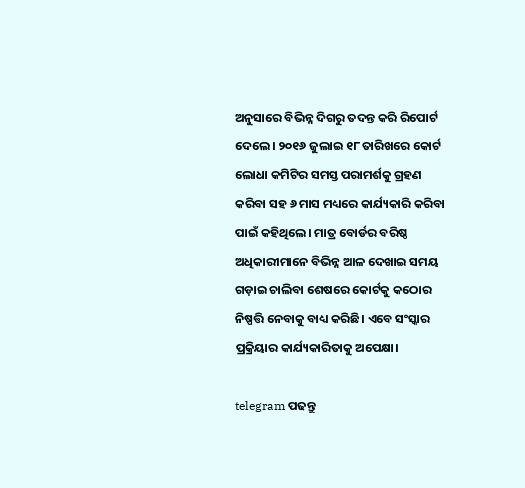ଅନୁସାରେ ବିଭିନ୍ନ ଦିଗରୁ ତଦନ୍ତ କରି ରିପୋର୍ଟ ଦେଲେ। ୨୦୧୬ ଜୁଲାଇ ୧୮ ତାରିଖରେ କୋର୍ଟ ଲୋଧା କମିଟିର ସମସ୍ତ ପରାମର୍ଶକୁ ଗ୍ରହଣ କରିବା ସହ ୬ ମାସ ମଧ୍ୟରେ କାର୍ଯ୍ୟକାରି କରିବା ପାଇଁ କହିଥିଲେ। ମାତ୍ର ବୋର୍ଡର ବରିଷ୍ଠ ଅଧିକାରୀମାନେ ବିଭିନ୍ନ ଆଳ ଦେଖାଇ ସମୟ ଗଡ଼ାଇ ଚାଲିବା ଶେଷରେ କୋର୍ଟକୁ କଠୋର ନିଷ୍ପତ୍ତି ନେବାକୁ ବାଧ୍ୟ କରିଛି। ଏବେ ସଂସ୍କାର ପ୍ରକ୍ରିୟାର କାର୍ଯ୍ୟକାରିତାକୁ ଅପେକ୍ଷା।

telegram ପଢନ୍ତୁ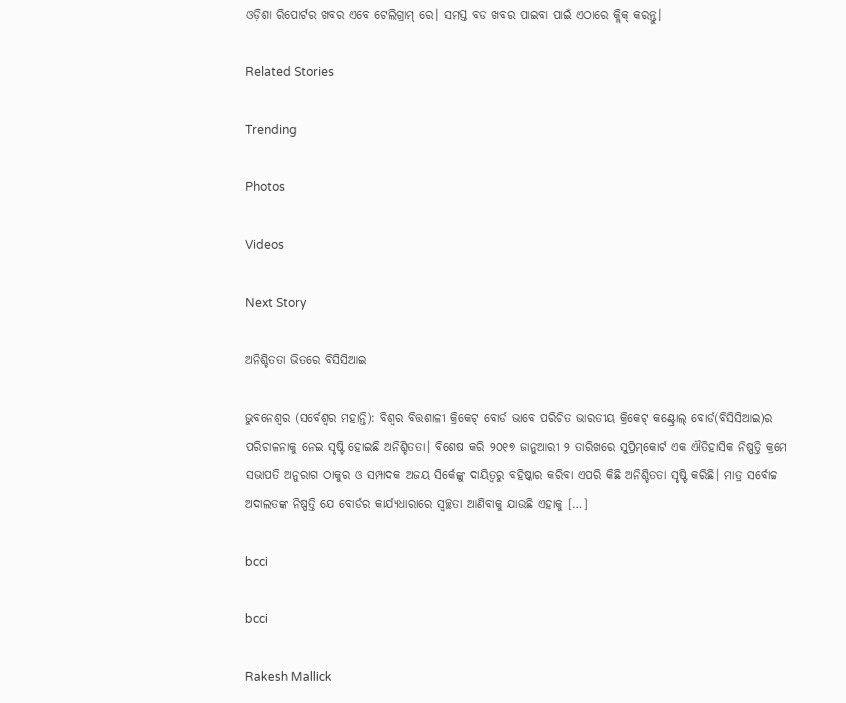ଓଡ଼ିଶା ରିପୋର୍ଟର ଖବର ଏବେ ଟେଲିଗ୍ରାମ୍ ରେ। ସମସ୍ତ ବଡ ଖବର ପାଇବା ପାଇଁ ଏଠାରେ କ୍ଲିକ୍ କରନ୍ତୁ।

Related Stories

Trending

Photos

Videos

Next Story

ଅନିଶ୍ଚିତତା ଭିତରେ ବିସିସିଆଇ

ଭୁବନେଶ୍ୱର (ସର୍ବେଶ୍ୱର ମହାନ୍ତି): ବିଶ୍ୱର ବିତ୍ତଶାଳୀ କ୍ରିକେଟ୍‌ ବୋର୍ଡ ଭାବେ ପରିଚିତ ଭାରତୀୟ କ୍ରିକେଟ୍‌ କଣ୍ଟ୍ରୋଲ୍‌ ବୋର୍ଡ(ବିସିସିଆଇ)ର ପରିଚାଳନାକୁ ନେଇ ସୃଷ୍ଟି ହୋଇଛି ଅନିଶ୍ଚିତତା। ବିଶେଷ କରି ୨୦୧୭ ଜାନୁଆରୀ ୨ ତାରିଖରେ ସୁପ୍ରିମ୍‌କୋର୍ଟ ଏକ ଐତିହାସିକ ନିଷ୍ପତ୍ତି କ୍ରମେ ସଭାପତି ଅନୁରାଗ ଠାକୁର ଓ ସମ୍ପାଦକ ଅଜୟ ସିର୍କେଙ୍କୁ ଦାୟିତ୍ୱରୁ ବହିଷ୍କାର କରିବା ଏପରି କିଛି ଅନିଶ୍ଚିତତା ସୃଷ୍ଟି କରିଛି। ମାତ୍ର ସର୍ବୋଚ୍ଚ ଅଦାଲତଙ୍କ ନିଷ୍ପତ୍ତି ଯେ ବୋର୍ଡର କାର୍ଯ୍ୟଧାରାରେ ସ୍ୱଚ୍ଛତା ଆଣିବାକୁ ଯାଉଛି ଏହାକୁ […]

bcci

bcci

Rakesh Mallick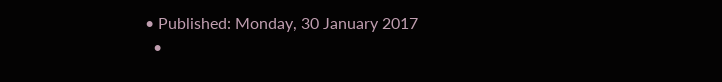• Published: Monday, 30 January 2017
  •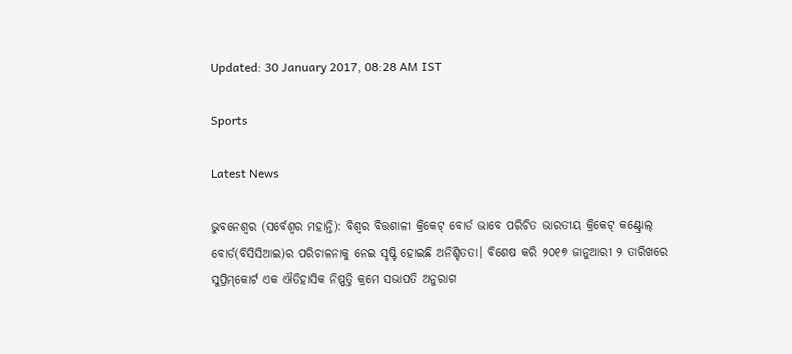Updated: 30 January 2017, 08:28 AM IST

Sports

Latest News

ଭୁବନେଶ୍ୱର (ସର୍ବେଶ୍ୱର ମହାନ୍ତି): ବିଶ୍ୱର ବିତ୍ତଶାଳୀ କ୍ରିକେଟ୍‌ ବୋର୍ଡ ଭାବେ ପରିଚିତ ଭାରତୀୟ କ୍ରିକେଟ୍‌ କଣ୍ଟ୍ରୋଲ୍‌ ବୋର୍ଡ(ବିସିସିଆଇ)ର ପରିଚାଳନାକୁ ନେଇ ସୃଷ୍ଟି ହୋଇଛି ଅନିଶ୍ଚିତତା। ବିଶେଷ କରି ୨୦୧୭ ଜାନୁଆରୀ ୨ ତାରିଖରେ ସୁପ୍ରିମ୍‌କୋର୍ଟ ଏକ ଐତିହାସିକ ନିଷ୍ପତ୍ତି କ୍ରମେ ସଭାପତି ଅନୁରାଗ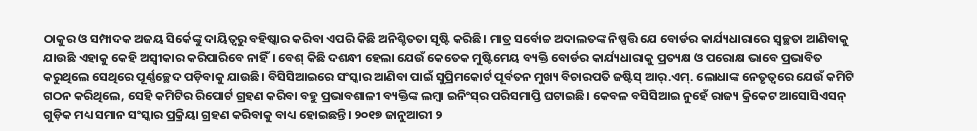ଠାକୁର ଓ ସମ୍ପାଦକ ଅଜୟ ସିର୍କେଙ୍କୁ ଦାୟିତ୍ୱରୁ ବହିଷ୍କାର କରିବା ଏପରି କିଛି ଅନିଶ୍ଚିତତା ସୃଷ୍ଟି କରିଛି। ମାତ୍ର ସର୍ବୋଚ୍ଚ ଅଦାଲତଙ୍କ ନିଷ୍ପତ୍ତି ଯେ ବୋର୍ଡର କାର୍ଯ୍ୟଧାରାରେ ସ୍ୱଚ୍ଛତା ଆଣିବାକୁ ଯାଉଛି ଏହାକୁ କେହି ଅସ୍ୱୀକାର କରିପାରିବେ ନାହିଁ। ବେଶ୍‌ କିଛି ଦଶନ୍ଧୀ ହେଲା ଯେଉଁ କେତେକ ମୁଷ୍ଟିମେୟ ବ୍ୟକ୍ତି ବୋର୍ଡର କାର୍ଯ୍ୟଧାରାକୁ ପ୍ରତ୍ୟକ୍ଷ ଓ ପରୋକ୍ଷ ଭାବେ ପ୍ରଭାବିତ କରୁଥିଲେ ସେଥିରେ ପୂର୍ଣ୍ଣଚ୍ଛେଦ ପଡ଼ିବାକୁ ଯାଉଛି। ବିସିସିଆଇରେ ସଂସ୍କାର ଆଣିବା ପାଇଁ ସୁପ୍ରିମକୋର୍ଟ ପୂର୍ବତନ ମୁଖ୍ୟ ବିଚାରପତି ଜଷ୍ଟିସ୍‌ ଆର୍‌.ଏମ୍‌. ଲୋଧାଙ୍କ ନେତୃତ୍ୱରେ ଯେଉଁ କମିଟି ଗଠନ କରିଥିଲେ, ସେହି କମିଟିର ରିପୋର୍ଟ ଗ୍ରହଣ କରିବା ବହୁ ପ୍ରଭାବଶାଳୀ ବ୍ୟକ୍ତିଙ୍କ ଲମ୍ୱା ଇନିଂସ୍‌ର ପରିସମାପ୍ତି ଘଟାଇଛି। କେବଳ ବସିସିଆଇ ନୁହେଁ ରାଜ୍ୟ କ୍ରିକେଟ ଆସୋସିଏସନ୍‌ ଗୁଡ଼ିକ ମଧ୍ୟ ସମାନ ସଂସ୍କାର ପ୍ରକ୍ରିୟା ଗ୍ରହଣ କରିବାକୁ ବାଧ୍ୟ ହୋଇଛନ୍ତି। ୨୦୧୭ ଜାନୁଆରୀ ୨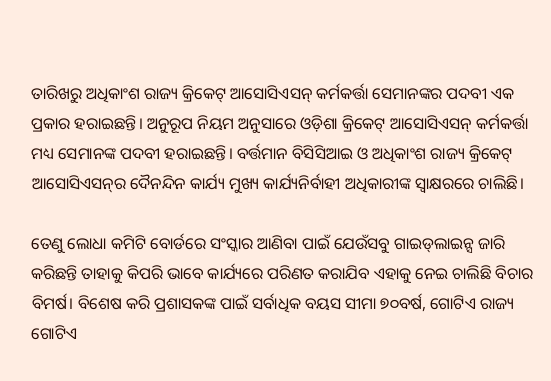ତାରିଖରୁ ଅଧିକାଂଶ ରାଜ୍ୟ କ୍ରିକେଟ୍‌ ଆସୋସିଏସନ୍‌ କର୍ମକର୍ତ୍ତା ସେମାନଙ୍କର ପଦବୀ ଏକ ପ୍ରକାର ହରାଇଛନ୍ତି। ଅନୁରୂପ ନିୟମ ଅନୁସାରେ ଓଡ଼ିଶା କ୍ରିକେଟ୍‌ ଆସୋସିଏସନ୍‌ କର୍ମକର୍ତ୍ତା ମଧ୍ୟ ସେମାନଙ୍କ ପଦବୀ ହରାଇଛନ୍ତି। ବର୍ତ୍ତମାନ ବିସିସିଆଇ ଓ ଅଧିକାଂଶ ରାଜ୍ୟ କ୍ରିକେଟ୍‌ ଆସୋସିଏସନ୍‌ର ଦୈନନ୍ଦିନ କାର୍ଯ୍ୟ ମୁଖ୍ୟ କାର୍ଯ୍ୟନିର୍ବାହୀ ଅଧିକାରୀଙ୍କ ସ୍ୱାକ୍ଷରରେ ଚାଲିଛି।

ତେଣୁ ଲୋଧା କମିଟି ବୋର୍ଡରେ ସଂସ୍କାର ଆଣିବା ପାଇଁ ଯେଉଁସବୁ ଗାଇଡ୍‌ଲାଇନ୍ସ ଜାରି କରିଛନ୍ତି ତାହାକୁ କିପରି ଭାବେ କାର୍ଯ୍ୟରେ ପରିଣତ କରାଯିବ ଏହାକୁ ନେଇ ଚାଲିଛି ବିଚାର ବିମର୍ଷ। ବିଶେଷ କରି ପ୍ରଶାସକଙ୍କ ପାଇଁ ସର୍ବାଧିକ ବୟସ ସୀମା ୭୦ବର୍ଷ, ଗୋଟିଏ ରାଜ୍ୟ ଗୋଟିଏ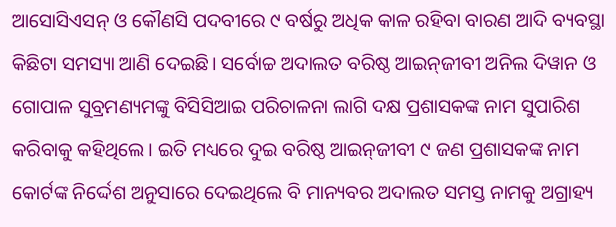ଆସୋସିଏସନ୍‌ ଓ କୌଣସି ପଦବୀରେ ୯ ବର୍ଷରୁ ଅଧିକ କାଳ ରହିବା ବାରଣ ଆଦି ବ୍ୟବସ୍ଥା କିଛିଟା ସମସ୍ୟା ଆଣି ଦେଇଛି। ସର୍ବୋଚ୍ଚ ଅଦାଲତ ବରିଷ୍ଠ ଆଇନ୍‌ଜୀବୀ ଅନିଲ ଦିୱାନ ଓ ଗୋପାଳ ସୁବ୍ରମଣ୍ୟମଙ୍କୁ ବିସିସିଆଇ ପରିଚାଳନା ଲାଗି ଦକ୍ଷ ପ୍ରଶାସକଙ୍କ ନାମ ସୁପାରିଶ କରିବାକୁ କହିଥିଲେ। ଇତି ମଧ୍ୟରେ ଦୁଇ ବରିଷ୍ଠ ଆଇନ୍‌ଜୀବୀ ୯ ଜଣ ପ୍ରଶାସକଙ୍କ ନାମ କୋର୍ଟଙ୍କ ନିର୍ଦ୍ଦେଶ ଅନୁସାରେ ଦେଇଥିଲେ ବି ମାନ୍ୟବର ଅଦାଲତ ସମସ୍ତ ନାମକୁ ଅଗ୍ରାହ୍ୟ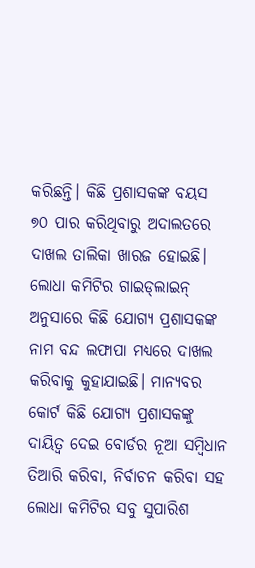କରିଛନ୍ତି। କିଛି ପ୍ରଶାସକଙ୍କ ବୟସ ୭୦ ପାର କରିଥିବାରୁ ଅଦାଲତରେ ଦାଖଲ ତାଲିକା ଖାରଜ ହୋଇଛି। ଲୋଧା କମିଟିର ଗାଇଡ୍‌ଲାଇନ୍‌ ଅନୁସାରେ କିଛି ଯୋଗ୍ୟ ପ୍ରଶାସକଙ୍କ ନାମ ବନ୍ଦ ଲଫାପା ମଧ୍ୟରେ ଦାଖଲ କରିବାକୁ କୁହାଯାଇଛି। ମାନ୍ୟବର କୋର୍ଟ କିଛି ଯୋଗ୍ୟ ପ୍ରଶାସକଙ୍କୁ ଦାୟିତ୍ୱ ଦେଇ ବୋର୍ଡର ନୂଆ ସମ୍ୱିଧାନ ତିଆରି କରିବା, ନିର୍ବାଚନ କରିବା ସହ ଲୋଧା କମିଟିର ସବୁ ସୁପାରିଶ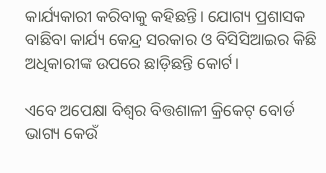କାର୍ଯ୍ୟକାରୀ କରିବାକୁ କହିଛନ୍ତି। ଯୋଗ୍ୟ ପ୍ରଶାସକ ବାଛିବା କାର୍ଯ୍ୟ କେନ୍ଦ୍ର ସରକାର ଓ ବିସିସିଆଇର କିଛି ଅଧିକାରୀଙ୍କ ଉପରେ ଛାଡ଼ିଛନ୍ତି କୋର୍ଟ।

ଏବେ ଅପେକ୍ଷା ବିଶ୍ୱର ବିତ୍ତଶାଳୀ କ୍ରିକେଟ୍‌ ବୋର୍ଡ ଭାଗ୍ୟ କେଉଁ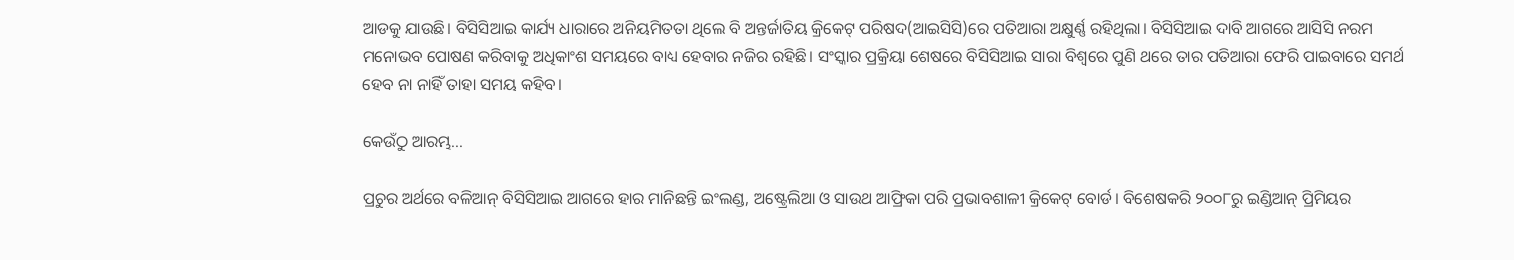ଆଡକୁ ଯାଉଛି। ବିସିସିଆଇ କାର୍ଯ୍ୟ ଧାରାରେ ଅନିୟମିତତା ଥିଲେ ବି ଅନ୍ତର୍ଜାତିୟ କ୍ରିକେଟ୍‌ ପରିଷଦ(ଆଇସିସି)ରେ ପତିଆରା ଅକ୍ଷୁର୍ଣ୍ଣ ରହିଥିଲା। ବିସିସିଆଇ ଦାବି ଆଗରେ ଆସିସି ନରମ ମନୋଭବ ପୋଷଣ କରିବାକୁ ଅଧିକାଂଶ ସମୟରେ ବାଧ୍ୟ ହେବାର ନଜିର ରହିଛି। ସଂସ୍କାର ପ୍ରକ୍ରିୟା ଶେଷରେ ବିସିସିଆଇ ସାରା ବିଶ୍ୱରେ ପୁଣି ଥରେ ତାର ପତିଆରା ଫେରି ପାଇବାରେ ସମର୍ଥ ହେବ ନା ନାହିଁ ତାହା ସମୟ କହିବ।

କେଉଁଠୁ ଆରମ୍ଭ...

ପ୍ରଚୁର ଅର୍ଥରେ ବଳିଆନ୍‌ ବିସିସିଆଇ ଆଗରେ ହାର ମାନିଛନ୍ତି ଇଂଲଣ୍ଡ, ଅଷ୍ଟ୍ରେଲିଆ ଓ ସାଉଥ ଆଫ୍ରିକା ପରି ପ୍ରଭାବଶାଳୀ କ୍ରିକେଟ୍‌ ବୋର୍ଡ। ବିଶେଷକରି ୨୦୦୮ରୁ ଇଣ୍ଡିଆନ୍‌ ପ୍ରିମିୟର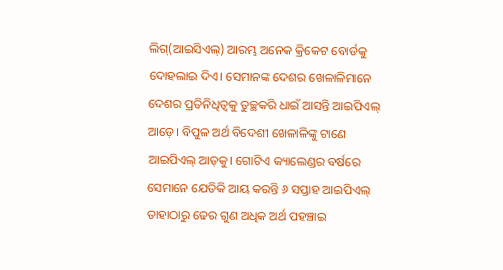ଲିଗ୍‌(ଆଇସିଏଲ୍‌) ଆରମ୍ଭ ଅନେକ କ୍ରିକେଟ ବୋର୍ଡକୁ ଦୋହଲାଇ ଦିଏ। ସେମାନଙ୍କ ଦେଶର ଖେଳାଳିମାନେ ଦେଶର ପ୍ରତିନିଧିତ୍ୱକୁ ତୁଚ୍ଛକରି ଧାଇଁ ଆସନ୍ତି ଆଇପିଏଲ୍‌ ଆଡ଼େ। ବିପୁଳ ଅର୍ଥ ବିଦେଶୀ ଖେଳାଳିଙ୍କୁ ଟାଣେ ଆଇପିଏଲ୍‌ ଆଡ଼କୁ। ଗୋଟିଏ କ୍ୟାଲେଣ୍ଡର ବର୍ଷରେ ସେମାନେ ଯେତିକି ଆୟ କରନ୍ତି ୬ ସପ୍ତାହ ଆଇପିଏଲ୍‌ ତାହାଠାରୁ ଢେର ଗୁଣ ଅଧିକ ଅର୍ଥ ପହଞ୍ଚାଇ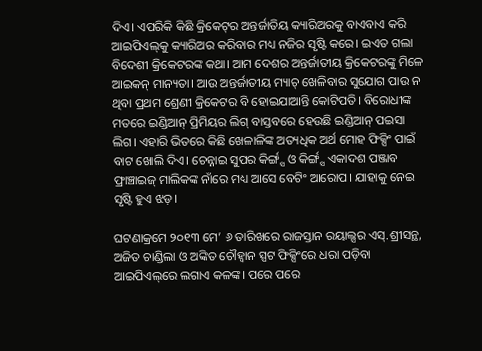ଦିଏ। ଏପରିକି କିଛି କ୍ରିକେଟ୍‌ର ଅନ୍ତର୍ଜାତିୟ କ୍ୟାରିଅରକୁ ବାଏବାଏ କରି ଆଇପିଏଲ୍‌କୁ କ୍ୟାରିଅର କରିବାର ମଧ୍ୟ ନଜିର ସୃଷ୍ଟି କରେ। ଇଏତ ଗଲା ବିଦେଶୀ କ୍ରିକେଟରଙ୍କ କଥା। ଆମ ଦେଶର ଅନ୍ତର୍ଜାତୀୟ କ୍ରିକେଟରଙ୍କୁ ମିଳେ ଆଇକନ୍‌ ମାନ୍ୟତା। ଆଉ ଅନ୍ତର୍ଜାତୀୟ ମ୍ୟାଚ୍‌ ଖେଳିବାର ସୁଯୋଗ ପାଉ ନ ଥିବା ପ୍ରଥମ ଶ୍ରେଣୀ କ୍ରିକେଟର ବି ହୋଇଯାଆନ୍ତି କୋଟିପତି। ବିରୋଧୀଙ୍କ ମତରେ ଇଣ୍ଡିଆନ୍‌ ପ୍ରିମିୟର ଲିଗ୍‌ ବାସ୍ତବରେ ହେଉଛି ଇଣ୍ଡିଆନ୍‌ ପଇସା ଲିଗ। ଏହାରି ଭିତରେ କିଛି ଖେଳାଳିଙ୍କ ଅତ୍ୟଧିକ ଅର୍ଥ ମୋହ ଫିକ୍ସିଂ ପାଇଁ ବାଟ ଖୋଲି ଦିଏ। ଚେନ୍ନାଇ ସୁପର କିର୍ଙ୍ଗ୍ସ ଓ କିର୍ଙ୍ଗ୍ସ ଏକାଦଶ ପଞ୍ଜାବ ଫ୍ରାଞ୍ଚାଇଜ୍‌ ମାଲିକଙ୍କ ନାଁରେ ମଧ୍ୟ ଆସେ ବେଟିଂ ଆରୋପ। ଯାହାକୁ ନେଇ ସୃଷ୍ଟି ହୁଏ ଝଡ଼।

ଘଟଣାକ୍ରମେ ୨୦୧୩ ମେ’ ୬ ତାରିଖରେ ରାଜସ୍ତାନ ରୟାଲ୍ସର ଏସ୍‌.ଶ୍ରୀସନ୍ଥ, ଅଜିତ ଚାଣ୍ଡିଲା ଓ ଅଙ୍କିତ ଚୌହ୍ୱାନ ସ୍ପଟ ଫିକ୍ସିଂରେ ଧରା ପଡ଼ିବା ଆଇପିଏଲ୍‌ରେ ଲଗାଏ କଳଙ୍କ। ପରେ ପରେ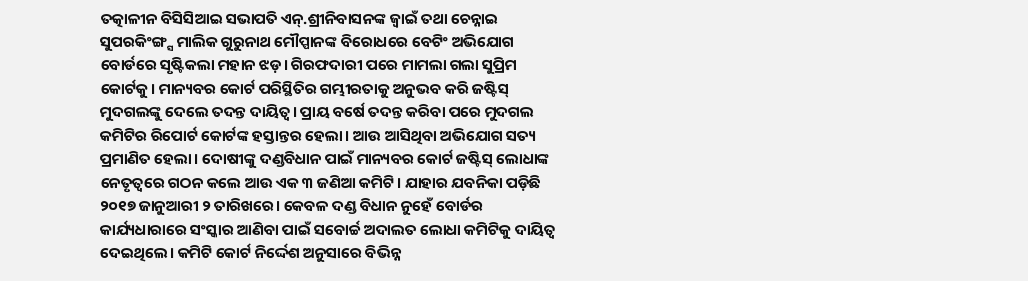ତତ୍କାଳୀନ ବିସିସିଆଇ ସଭାପତି ଏନ୍‌.ଶ୍ରୀନିବାସନଙ୍କ ଜ୍ୱାଇଁ ତଥା ଚେନ୍ନାଇ ସୁପରକିଂଙ୍ଗ୍ସ ମାଲିକ ଗୁରୁନାଥ ମୌପ୍ପାନଙ୍କ ବିରୋଧରେ ବେଟିଂ ଅଭିଯୋଗ ବୋର୍ଡରେ ସୃଷ୍ଟିକଲା ମହାନ ଝଡ଼। ଗିରଫଦାରୀ ପରେ ମାମଲା ଗଲା ସୁପ୍ରିମ କୋର୍ଟକୁ। ମାନ୍ୟବର କୋର୍ଟ ପରିସ୍ଥିତିର ଗମ୍ଭୀରତାକୁ ଅନୁଭବ କରି ଜଷ୍ଟିସ୍‌ ମୁଦଗଲଙ୍କୁ ଦେଲେ ତଦନ୍ତ ଦାୟିତ୍ୱ। ପ୍ରାୟ ବର୍ଷେ ତଦନ୍ତ କରିବା ପରେ ମୁଦଗଲ କମିଟିର ରିପୋର୍ଟ କୋର୍ଟଙ୍କ ହସ୍ତାନ୍ତର ହେଲା। ଆଉ ଆସିଥିବା ଅଭିଯୋଗ ସତ୍ୟ ପ୍ରମାଣିତ ହେଲା। ଦୋଷୀଙ୍କୁ ଦଣ୍ଡବିଧାନ ପାଇଁ ମାନ୍ୟବର କୋର୍ଟ ଜଷ୍ଟିସ୍‌ ଲୋଧାଙ୍କ ନେତୃତ୍ୱରେ ଗଠନ କଲେ ଆଉ ଏକ ୩ ଜଣିଆ କମିଟି। ଯାହାର ଯବନିକା ପଡ଼ିଛି ୨୦୧୭ ଜାନୁଆରୀ ୨ ତାରିଖରେ। କେବଳ ଦଣ୍ଡ ବିଧାନ ନୁହେଁ ବୋର୍ଡର କାର୍ଯ୍ୟଧାରାରେ ସଂସ୍କାର ଆଣିବା ପାଇଁ ସବୋର୍ଚ୍ଚ ଅଦାଲତ ଲୋଧା କମିଟିକୁ ଦାୟିତ୍ୱ ଦେଇଥିଲେ। କମିଟି କୋର୍ଟ ନିର୍ଦ୍ଦେଶ ଅନୁସାରେ ବିଭିନ୍ନ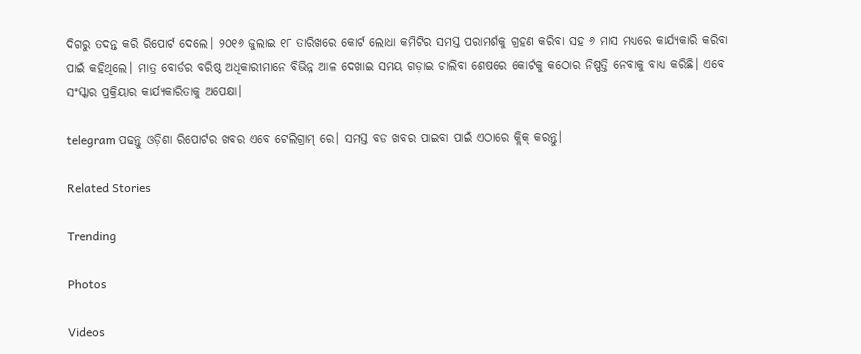ଦିଗରୁ ତଦନ୍ତ କରି ରିପୋର୍ଟ ଦେଲେ। ୨୦୧୬ ଜୁଲାଇ ୧୮ ତାରିଖରେ କୋର୍ଟ ଲୋଧା କମିଟିର ସମସ୍ତ ପରାମର୍ଶକୁ ଗ୍ରହଣ କରିବା ସହ ୬ ମାସ ମଧ୍ୟରେ କାର୍ଯ୍ୟକାରି କରିବା ପାଇଁ କହିଥିଲେ। ମାତ୍ର ବୋର୍ଡର ବରିଷ୍ଠ ଅଧିକାରୀମାନେ ବିଭିନ୍ନ ଆଳ ଦେଖାଇ ସମୟ ଗଡ଼ାଇ ଚାଲିବା ଶେଷରେ କୋର୍ଟକୁ କଠୋର ନିଷ୍ପତ୍ତି ନେବାକୁ ବାଧ୍ୟ କରିଛି। ଏବେ ସଂସ୍କାର ପ୍ରକ୍ରିୟାର କାର୍ଯ୍ୟକାରିତାକୁ ଅପେକ୍ଷା।

telegram ପଢନ୍ତୁ ଓଡ଼ିଶା ରିପୋର୍ଟର ଖବର ଏବେ ଟେଲିଗ୍ରାମ୍ ରେ। ସମସ୍ତ ବଡ ଖବର ପାଇବା ପାଇଁ ଏଠାରେ କ୍ଲିକ୍ କରନ୍ତୁ।

Related Stories

Trending

Photos

Videos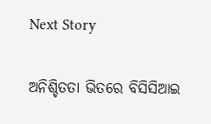Next Story

ଅନିଶ୍ଚିତତା ଭିତରେ ବିସିସିଆଇ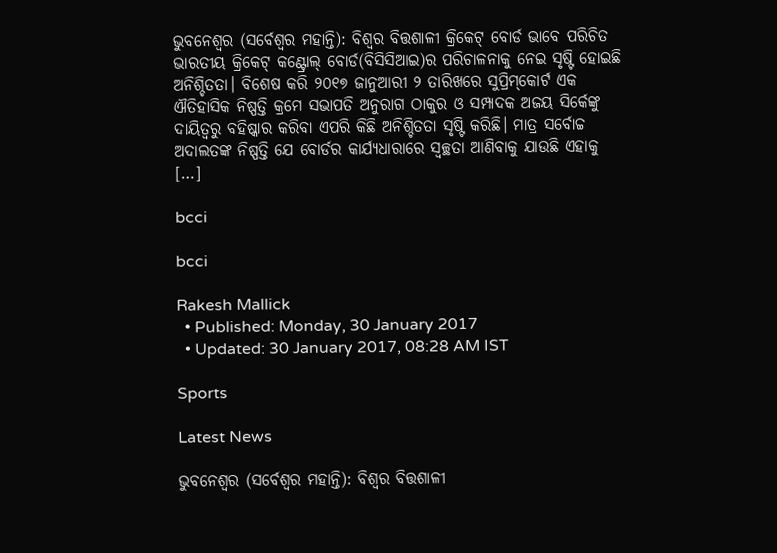ଭୁବନେଶ୍ୱର (ସର୍ବେଶ୍ୱର ମହାନ୍ତି): ବିଶ୍ୱର ବିତ୍ତଶାଳୀ କ୍ରିକେଟ୍‌ ବୋର୍ଡ ଭାବେ ପରିଚିତ ଭାରତୀୟ କ୍ରିକେଟ୍‌ କଣ୍ଟ୍ରୋଲ୍‌ ବୋର୍ଡ(ବିସିସିଆଇ)ର ପରିଚାଳନାକୁ ନେଇ ସୃଷ୍ଟି ହୋଇଛି ଅନିଶ୍ଚିତତା। ବିଶେଷ କରି ୨୦୧୭ ଜାନୁଆରୀ ୨ ତାରିଖରେ ସୁପ୍ରିମ୍‌କୋର୍ଟ ଏକ ଐତିହାସିକ ନିଷ୍ପତ୍ତି କ୍ରମେ ସଭାପତି ଅନୁରାଗ ଠାକୁର ଓ ସମ୍ପାଦକ ଅଜୟ ସିର୍କେଙ୍କୁ ଦାୟିତ୍ୱରୁ ବହିଷ୍କାର କରିବା ଏପରି କିଛି ଅନିଶ୍ଚିତତା ସୃଷ୍ଟି କରିଛି। ମାତ୍ର ସର୍ବୋଚ୍ଚ ଅଦାଲତଙ୍କ ନିଷ୍ପତ୍ତି ଯେ ବୋର୍ଡର କାର୍ଯ୍ୟଧାରାରେ ସ୍ୱଚ୍ଛତା ଆଣିବାକୁ ଯାଉଛି ଏହାକୁ […]

bcci

bcci

Rakesh Mallick
  • Published: Monday, 30 January 2017
  • Updated: 30 January 2017, 08:28 AM IST

Sports

Latest News

ଭୁବନେଶ୍ୱର (ସର୍ବେଶ୍ୱର ମହାନ୍ତି): ବିଶ୍ୱର ବିତ୍ତଶାଳୀ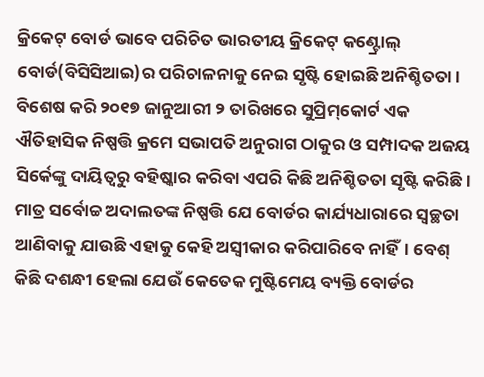କ୍ରିକେଟ୍‌ ବୋର୍ଡ ଭାବେ ପରିଚିତ ଭାରତୀୟ କ୍ରିକେଟ୍‌ କଣ୍ଟ୍ରୋଲ୍‌ ବୋର୍ଡ(ବିସିସିଆଇ)ର ପରିଚାଳନାକୁ ନେଇ ସୃଷ୍ଟି ହୋଇଛି ଅନିଶ୍ଚିତତା। ବିଶେଷ କରି ୨୦୧୭ ଜାନୁଆରୀ ୨ ତାରିଖରେ ସୁପ୍ରିମ୍‌କୋର୍ଟ ଏକ ଐତିହାସିକ ନିଷ୍ପତ୍ତି କ୍ରମେ ସଭାପତି ଅନୁରାଗ ଠାକୁର ଓ ସମ୍ପାଦକ ଅଜୟ ସିର୍କେଙ୍କୁ ଦାୟିତ୍ୱରୁ ବହିଷ୍କାର କରିବା ଏପରି କିଛି ଅନିଶ୍ଚିତତା ସୃଷ୍ଟି କରିଛି। ମାତ୍ର ସର୍ବୋଚ୍ଚ ଅଦାଲତଙ୍କ ନିଷ୍ପତ୍ତି ଯେ ବୋର୍ଡର କାର୍ଯ୍ୟଧାରାରେ ସ୍ୱଚ୍ଛତା ଆଣିବାକୁ ଯାଉଛି ଏହାକୁ କେହି ଅସ୍ୱୀକାର କରିପାରିବେ ନାହିଁ। ବେଶ୍‌ କିଛି ଦଶନ୍ଧୀ ହେଲା ଯେଉଁ କେତେକ ମୁଷ୍ଟିମେୟ ବ୍ୟକ୍ତି ବୋର୍ଡର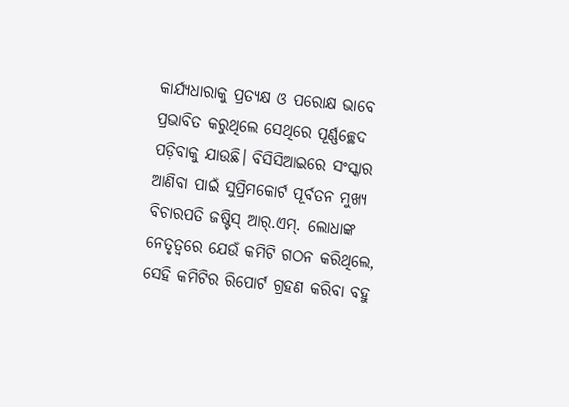କାର୍ଯ୍ୟଧାରାକୁ ପ୍ରତ୍ୟକ୍ଷ ଓ ପରୋକ୍ଷ ଭାବେ ପ୍ରଭାବିତ କରୁଥିଲେ ସେଥିରେ ପୂର୍ଣ୍ଣଚ୍ଛେଦ ପଡ଼ିବାକୁ ଯାଉଛି। ବିସିସିଆଇରେ ସଂସ୍କାର ଆଣିବା ପାଇଁ ସୁପ୍ରିମକୋର୍ଟ ପୂର୍ବତନ ମୁଖ୍ୟ ବିଚାରପତି ଜଷ୍ଟିସ୍‌ ଆର୍‌.ଏମ୍‌. ଲୋଧାଙ୍କ ନେତୃତ୍ୱରେ ଯେଉଁ କମିଟି ଗଠନ କରିଥିଲେ, ସେହି କମିଟିର ରିପୋର୍ଟ ଗ୍ରହଣ କରିବା ବହୁ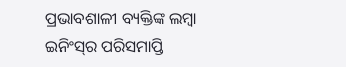ପ୍ରଭାବଶାଳୀ ବ୍ୟକ୍ତିଙ୍କ ଲମ୍ୱା ଇନିଂସ୍‌ର ପରିସମାପ୍ତି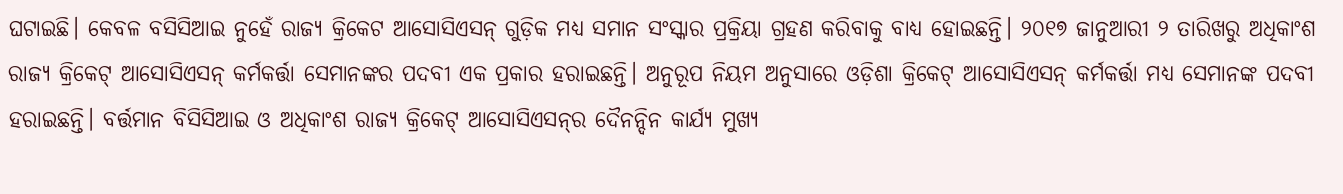ଘଟାଇଛି। କେବଳ ବସିସିଆଇ ନୁହେଁ ରାଜ୍ୟ କ୍ରିକେଟ ଆସୋସିଏସନ୍‌ ଗୁଡ଼ିକ ମଧ୍ୟ ସମାନ ସଂସ୍କାର ପ୍ରକ୍ରିୟା ଗ୍ରହଣ କରିବାକୁ ବାଧ୍ୟ ହୋଇଛନ୍ତି। ୨୦୧୭ ଜାନୁଆରୀ ୨ ତାରିଖରୁ ଅଧିକାଂଶ ରାଜ୍ୟ କ୍ରିକେଟ୍‌ ଆସୋସିଏସନ୍‌ କର୍ମକର୍ତ୍ତା ସେମାନଙ୍କର ପଦବୀ ଏକ ପ୍ରକାର ହରାଇଛନ୍ତି। ଅନୁରୂପ ନିୟମ ଅନୁସାରେ ଓଡ଼ିଶା କ୍ରିକେଟ୍‌ ଆସୋସିଏସନ୍‌ କର୍ମକର୍ତ୍ତା ମଧ୍ୟ ସେମାନଙ୍କ ପଦବୀ ହରାଇଛନ୍ତି। ବର୍ତ୍ତମାନ ବିସିସିଆଇ ଓ ଅଧିକାଂଶ ରାଜ୍ୟ କ୍ରିକେଟ୍‌ ଆସୋସିଏସନ୍‌ର ଦୈନନ୍ଦିନ କାର୍ଯ୍ୟ ମୁଖ୍ୟ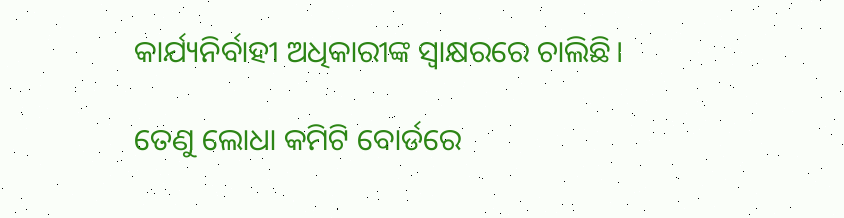କାର୍ଯ୍ୟନିର୍ବାହୀ ଅଧିକାରୀଙ୍କ ସ୍ୱାକ୍ଷରରେ ଚାଲିଛି।

ତେଣୁ ଲୋଧା କମିଟି ବୋର୍ଡରେ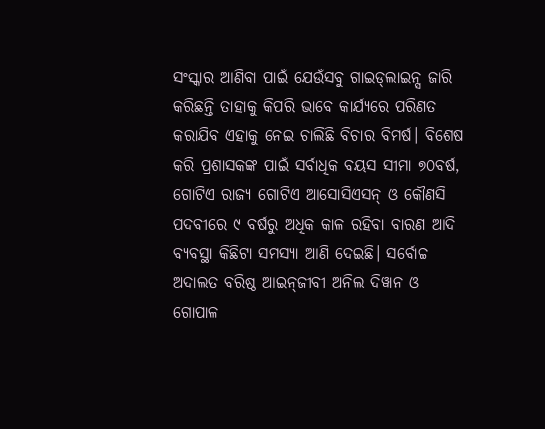ସଂସ୍କାର ଆଣିବା ପାଇଁ ଯେଉଁସବୁ ଗାଇଡ୍‌ଲାଇନ୍ସ ଜାରି କରିଛନ୍ତି ତାହାକୁ କିପରି ଭାବେ କାର୍ଯ୍ୟରେ ପରିଣତ କରାଯିବ ଏହାକୁ ନେଇ ଚାଲିଛି ବିଚାର ବିମର୍ଷ। ବିଶେଷ କରି ପ୍ରଶାସକଙ୍କ ପାଇଁ ସର୍ବାଧିକ ବୟସ ସୀମା ୭୦ବର୍ଷ, ଗୋଟିଏ ରାଜ୍ୟ ଗୋଟିଏ ଆସୋସିଏସନ୍‌ ଓ କୌଣସି ପଦବୀରେ ୯ ବର୍ଷରୁ ଅଧିକ କାଳ ରହିବା ବାରଣ ଆଦି ବ୍ୟବସ୍ଥା କିଛିଟା ସମସ୍ୟା ଆଣି ଦେଇଛି। ସର୍ବୋଚ୍ଚ ଅଦାଲତ ବରିଷ୍ଠ ଆଇନ୍‌ଜୀବୀ ଅନିଲ ଦିୱାନ ଓ ଗୋପାଳ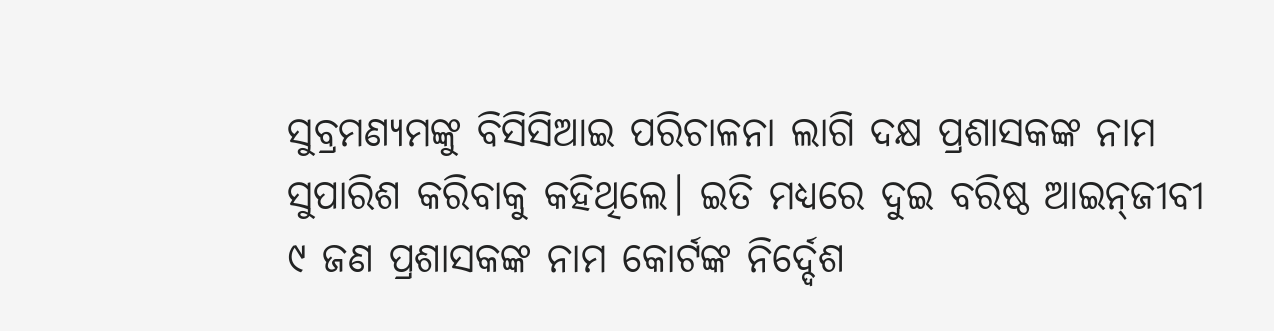ସୁବ୍ରମଣ୍ୟମଙ୍କୁ ବିସିସିଆଇ ପରିଚାଳନା ଲାଗି ଦକ୍ଷ ପ୍ରଶାସକଙ୍କ ନାମ ସୁପାରିଶ କରିବାକୁ କହିଥିଲେ। ଇତି ମଧ୍ୟରେ ଦୁଇ ବରିଷ୍ଠ ଆଇନ୍‌ଜୀବୀ ୯ ଜଣ ପ୍ରଶାସକଙ୍କ ନାମ କୋର୍ଟଙ୍କ ନିର୍ଦ୍ଦେଶ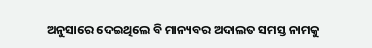ଅନୁସାରେ ଦେଇଥିଲେ ବି ମାନ୍ୟବର ଅଦାଲତ ସମସ୍ତ ନାମକୁ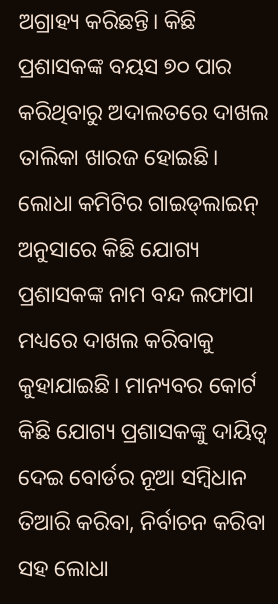ଅଗ୍ରାହ୍ୟ କରିଛନ୍ତି। କିଛି ପ୍ରଶାସକଙ୍କ ବୟସ ୭୦ ପାର କରିଥିବାରୁ ଅଦାଲତରେ ଦାଖଲ ତାଲିକା ଖାରଜ ହୋଇଛି। ଲୋଧା କମିଟିର ଗାଇଡ୍‌ଲାଇନ୍‌ ଅନୁସାରେ କିଛି ଯୋଗ୍ୟ ପ୍ରଶାସକଙ୍କ ନାମ ବନ୍ଦ ଲଫାପା ମଧ୍ୟରେ ଦାଖଲ କରିବାକୁ କୁହାଯାଇଛି। ମାନ୍ୟବର କୋର୍ଟ କିଛି ଯୋଗ୍ୟ ପ୍ରଶାସକଙ୍କୁ ଦାୟିତ୍ୱ ଦେଇ ବୋର୍ଡର ନୂଆ ସମ୍ୱିଧାନ ତିଆରି କରିବା, ନିର୍ବାଚନ କରିବା ସହ ଲୋଧା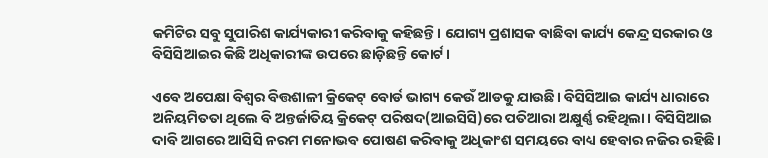କମିଟିର ସବୁ ସୁପାରିଶ କାର୍ଯ୍ୟକାରୀ କରିବାକୁ କହିଛନ୍ତି। ଯୋଗ୍ୟ ପ୍ରଶାସକ ବାଛିବା କାର୍ଯ୍ୟ କେନ୍ଦ୍ର ସରକାର ଓ ବିସିସିଆଇର କିଛି ଅଧିକାରୀଙ୍କ ଉପରେ ଛାଡ଼ିଛନ୍ତି କୋର୍ଟ।

ଏବେ ଅପେକ୍ଷା ବିଶ୍ୱର ବିତ୍ତଶାଳୀ କ୍ରିକେଟ୍‌ ବୋର୍ଡ ଭାଗ୍ୟ କେଉଁ ଆଡକୁ ଯାଉଛି। ବିସିସିଆଇ କାର୍ଯ୍ୟ ଧାରାରେ ଅନିୟମିତତା ଥିଲେ ବି ଅନ୍ତର୍ଜାତିୟ କ୍ରିକେଟ୍‌ ପରିଷଦ(ଆଇସିସି)ରେ ପତିଆରା ଅକ୍ଷୁର୍ଣ୍ଣ ରହିଥିଲା। ବିସିସିଆଇ ଦାବି ଆଗରେ ଆସିସି ନରମ ମନୋଭବ ପୋଷଣ କରିବାକୁ ଅଧିକାଂଶ ସମୟରେ ବାଧ୍ୟ ହେବାର ନଜିର ରହିଛି।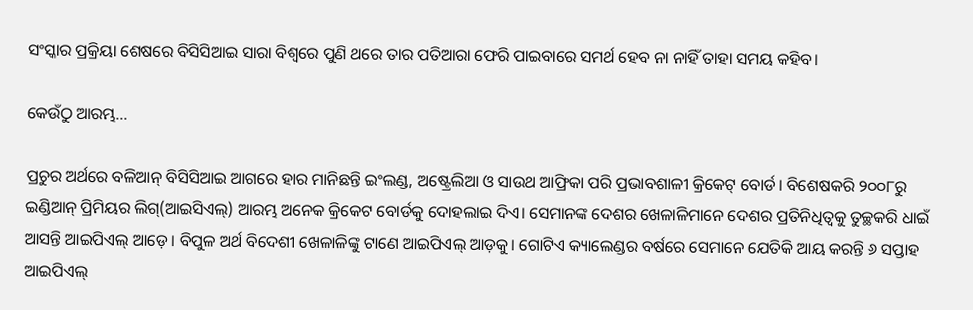ସଂସ୍କାର ପ୍ରକ୍ରିୟା ଶେଷରେ ବିସିସିଆଇ ସାରା ବିଶ୍ୱରେ ପୁଣି ଥରେ ତାର ପତିଆରା ଫେରି ପାଇବାରେ ସମର୍ଥ ହେବ ନା ନାହିଁ ତାହା ସମୟ କହିବ।

କେଉଁଠୁ ଆରମ୍ଭ...

ପ୍ରଚୁର ଅର୍ଥରେ ବଳିଆନ୍‌ ବିସିସିଆଇ ଆଗରେ ହାର ମାନିଛନ୍ତି ଇଂଲଣ୍ଡ, ଅଷ୍ଟ୍ରେଲିଆ ଓ ସାଉଥ ଆଫ୍ରିକା ପରି ପ୍ରଭାବଶାଳୀ କ୍ରିକେଟ୍‌ ବୋର୍ଡ। ବିଶେଷକରି ୨୦୦୮ରୁ ଇଣ୍ଡିଆନ୍‌ ପ୍ରିମିୟର ଲିଗ୍‌(ଆଇସିଏଲ୍‌) ଆରମ୍ଭ ଅନେକ କ୍ରିକେଟ ବୋର୍ଡକୁ ଦୋହଲାଇ ଦିଏ। ସେମାନଙ୍କ ଦେଶର ଖେଳାଳିମାନେ ଦେଶର ପ୍ରତିନିଧିତ୍ୱକୁ ତୁଚ୍ଛକରି ଧାଇଁ ଆସନ୍ତି ଆଇପିଏଲ୍‌ ଆଡ଼େ। ବିପୁଳ ଅର୍ଥ ବିଦେଶୀ ଖେଳାଳିଙ୍କୁ ଟାଣେ ଆଇପିଏଲ୍‌ ଆଡ଼କୁ। ଗୋଟିଏ କ୍ୟାଲେଣ୍ଡର ବର୍ଷରେ ସେମାନେ ଯେତିକି ଆୟ କରନ୍ତି ୬ ସପ୍ତାହ ଆଇପିଏଲ୍‌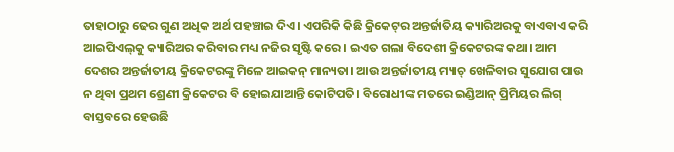ତାହାଠାରୁ ଢେର ଗୁଣ ଅଧିକ ଅର୍ଥ ପହଞ୍ଚାଇ ଦିଏ। ଏପରିକି କିଛି କ୍ରିକେଟ୍‌ର ଅନ୍ତର୍ଜାତିୟ କ୍ୟାରିଅରକୁ ବାଏବାଏ କରି ଆଇପିଏଲ୍‌କୁ କ୍ୟାରିଅର କରିବାର ମଧ୍ୟ ନଜିର ସୃଷ୍ଟି କରେ। ଇଏତ ଗଲା ବିଦେଶୀ କ୍ରିକେଟରଙ୍କ କଥା। ଆମ ଦେଶର ଅନ୍ତର୍ଜାତୀୟ କ୍ରିକେଟରଙ୍କୁ ମିଳେ ଆଇକନ୍‌ ମାନ୍ୟତା। ଆଉ ଅନ୍ତର୍ଜାତୀୟ ମ୍ୟାଚ୍‌ ଖେଳିବାର ସୁଯୋଗ ପାଉ ନ ଥିବା ପ୍ରଥମ ଶ୍ରେଣୀ କ୍ରିକେଟର ବି ହୋଇଯାଆନ୍ତି କୋଟିପତି। ବିରୋଧୀଙ୍କ ମତରେ ଇଣ୍ଡିଆନ୍‌ ପ୍ରିମିୟର ଲିଗ୍‌ ବାସ୍ତବରେ ହେଉଛି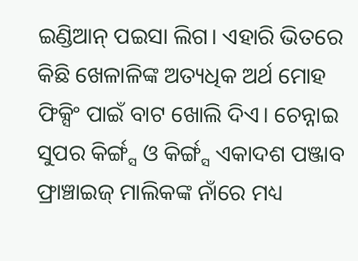ଇଣ୍ଡିଆନ୍‌ ପଇସା ଲିଗ। ଏହାରି ଭିତରେ କିଛି ଖେଳାଳିଙ୍କ ଅତ୍ୟଧିକ ଅର୍ଥ ମୋହ ଫିକ୍ସିଂ ପାଇଁ ବାଟ ଖୋଲି ଦିଏ। ଚେନ୍ନାଇ ସୁପର କିର୍ଙ୍ଗ୍ସ ଓ କିର୍ଙ୍ଗ୍ସ ଏକାଦଶ ପଞ୍ଜାବ ଫ୍ରାଞ୍ଚାଇଜ୍‌ ମାଲିକଙ୍କ ନାଁରେ ମଧ୍ୟ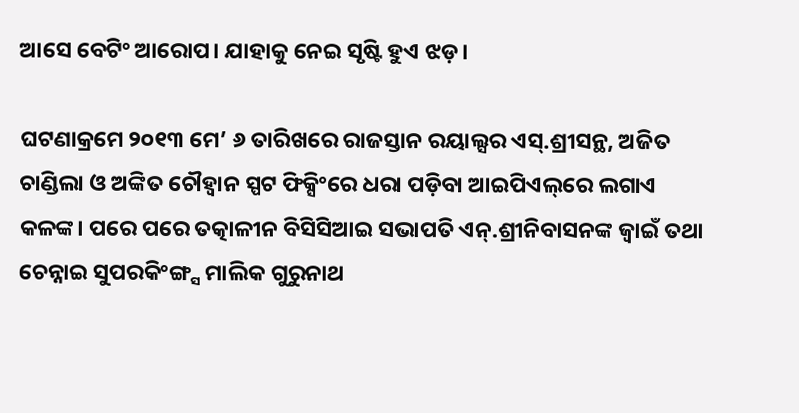ଆସେ ବେଟିଂ ଆରୋପ। ଯାହାକୁ ନେଇ ସୃଷ୍ଟି ହୁଏ ଝଡ଼।

ଘଟଣାକ୍ରମେ ୨୦୧୩ ମେ’ ୬ ତାରିଖରେ ରାଜସ୍ତାନ ରୟାଲ୍ସର ଏସ୍‌.ଶ୍ରୀସନ୍ଥ, ଅଜିତ ଚାଣ୍ଡିଲା ଓ ଅଙ୍କିତ ଚୌହ୍ୱାନ ସ୍ପଟ ଫିକ୍ସିଂରେ ଧରା ପଡ଼ିବା ଆଇପିଏଲ୍‌ରେ ଲଗାଏ କଳଙ୍କ। ପରେ ପରେ ତତ୍କାଳୀନ ବିସିସିଆଇ ସଭାପତି ଏନ୍‌.ଶ୍ରୀନିବାସନଙ୍କ ଜ୍ୱାଇଁ ତଥା ଚେନ୍ନାଇ ସୁପରକିଂଙ୍ଗ୍ସ ମାଲିକ ଗୁରୁନାଥ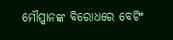ମୌପ୍ପାନଙ୍କ ବିରୋଧରେ ବେଟିଂ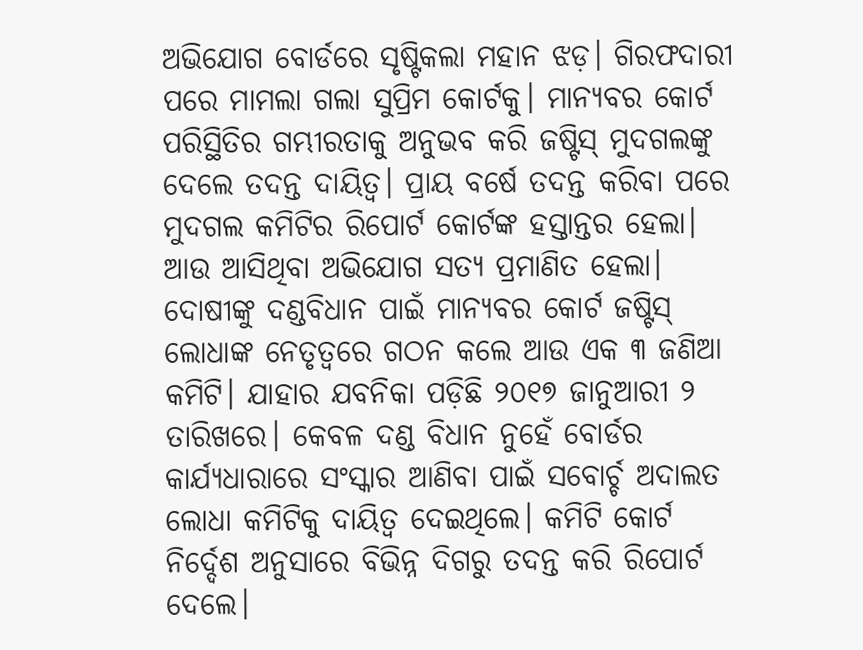ଅଭିଯୋଗ ବୋର୍ଡରେ ସୃଷ୍ଟିକଲା ମହାନ ଝଡ଼। ଗିରଫଦାରୀ ପରେ ମାମଲା ଗଲା ସୁପ୍ରିମ କୋର୍ଟକୁ। ମାନ୍ୟବର କୋର୍ଟ ପରିସ୍ଥିତିର ଗମ୍ଭୀରତାକୁ ଅନୁଭବ କରି ଜଷ୍ଟିସ୍‌ ମୁଦଗଲଙ୍କୁ ଦେଲେ ତଦନ୍ତ ଦାୟିତ୍ୱ। ପ୍ରାୟ ବର୍ଷେ ତଦନ୍ତ କରିବା ପରେ ମୁଦଗଲ କମିଟିର ରିପୋର୍ଟ କୋର୍ଟଙ୍କ ହସ୍ତାନ୍ତର ହେଲା। ଆଉ ଆସିଥିବା ଅଭିଯୋଗ ସତ୍ୟ ପ୍ରମାଣିତ ହେଲା। ଦୋଷୀଙ୍କୁ ଦଣ୍ଡବିଧାନ ପାଇଁ ମାନ୍ୟବର କୋର୍ଟ ଜଷ୍ଟିସ୍‌ ଲୋଧାଙ୍କ ନେତୃତ୍ୱରେ ଗଠନ କଲେ ଆଉ ଏକ ୩ ଜଣିଆ କମିଟି। ଯାହାର ଯବନିକା ପଡ଼ିଛି ୨୦୧୭ ଜାନୁଆରୀ ୨ ତାରିଖରେ। କେବଳ ଦଣ୍ଡ ବିଧାନ ନୁହେଁ ବୋର୍ଡର କାର୍ଯ୍ୟଧାରାରେ ସଂସ୍କାର ଆଣିବା ପାଇଁ ସବୋର୍ଚ୍ଚ ଅଦାଲତ ଲୋଧା କମିଟିକୁ ଦାୟିତ୍ୱ ଦେଇଥିଲେ। କମିଟି କୋର୍ଟ ନିର୍ଦ୍ଦେଶ ଅନୁସାରେ ବିଭିନ୍ନ ଦିଗରୁ ତଦନ୍ତ କରି ରିପୋର୍ଟ ଦେଲେ।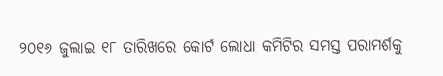୨୦୧୬ ଜୁଲାଇ ୧୮ ତାରିଖରେ କୋର୍ଟ ଲୋଧା କମିଟିର ସମସ୍ତ ପରାମର୍ଶକୁ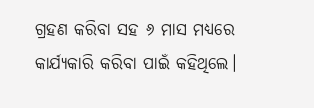ଗ୍ରହଣ କରିବା ସହ ୬ ମାସ ମଧ୍ୟରେ କାର୍ଯ୍ୟକାରି କରିବା ପାଇଁ କହିଥିଲେ।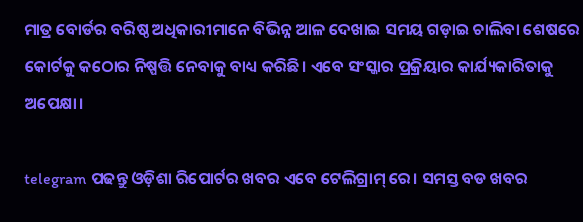ମାତ୍ର ବୋର୍ଡର ବରିଷ୍ଠ ଅଧିକାରୀମାନେ ବିଭିନ୍ନ ଆଳ ଦେଖାଇ ସମୟ ଗଡ଼ାଇ ଚାଲିବା ଶେଷରେ କୋର୍ଟକୁ କଠୋର ନିଷ୍ପତ୍ତି ନେବାକୁ ବାଧ୍ୟ କରିଛି। ଏବେ ସଂସ୍କାର ପ୍ରକ୍ରିୟାର କାର୍ଯ୍ୟକାରିତାକୁ ଅପେକ୍ଷା।

telegram ପଢନ୍ତୁ ଓଡ଼ିଶା ରିପୋର୍ଟର ଖବର ଏବେ ଟେଲିଗ୍ରାମ୍ ରେ। ସମସ୍ତ ବଡ ଖବର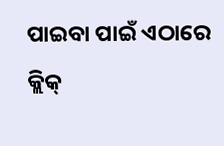ପାଇବା ପାଇଁ ଏଠାରେ କ୍ଲିକ୍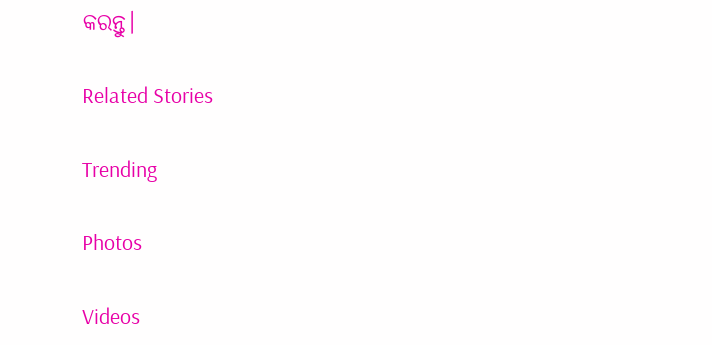କରନ୍ତୁ।

Related Stories

Trending

Photos

Videos